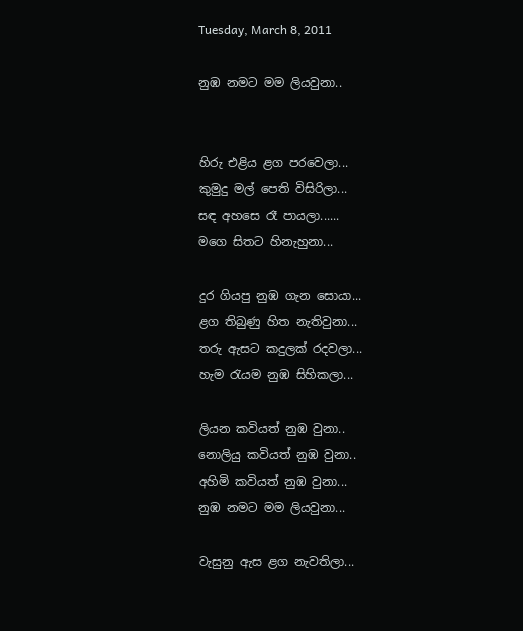Tuesday, March 8, 2011

නුඹ නමට මම ලියවුනා..


හිරු එළිය ළග පරවෙලා...
කුමුදු මල් පෙති විසිරිලා...
සඳ අහසෙ රෑ පායලා......
මගෙ සිතට හිනැහුනා...

දුර ගියපු නුඹ ගැන සොයා...
ළග තිබුණු හිත නැතිවුනා...
තරු ඇසට කදුලක් රදවලා...
හැම රැයම නුඹ සිහිකලා...

ලියන කවියත් නුඹ වුනා..
නොලියු කවියත් නුඹ වුනා..
අහිමි කවියත් නුඹ වුනා...
නුඹ නමට මම ලියවුනා...

වැසුනු ඇස ළග නැවතිලා...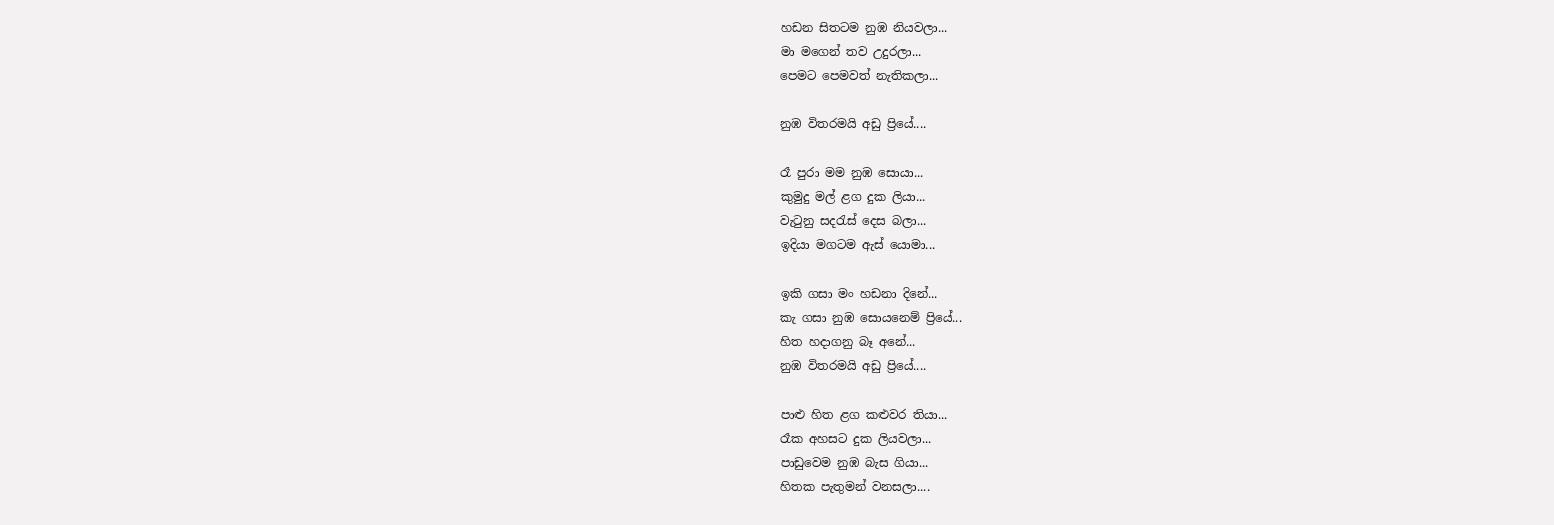හඩන සිතටම නුඹ නියවලා...
මා මගෙන් තව උදුරලා...
පෙමට පෙමවත් නැතිකලා...

නුඹ විතරමයි අඩු ප්‍රියේ....

රෑ පුරා මම නුඹ සොයා...
කුමුදු මල් ළග දුක ලියා...
වැටුනු සදරැස් දෙස බලා...
ඉදියා මගටම ඇස් යොමා...

ඉකි ගසා මං හඩනා දිනේ...
කැ ගසා නුඹ සොයනෙම් ප්‍රියේ...
හිත හදාගනු බෑ අනේ...
නුඹ විතරමයි අඩු ප්‍රියේ....

පාළු හිත ළග කළුවර තියා...
රෑක අහසට දුක ලියවලා...
පාඩුවෙම නුඹ බැස ගියා...
හිතක පැතුමන් වනසලා....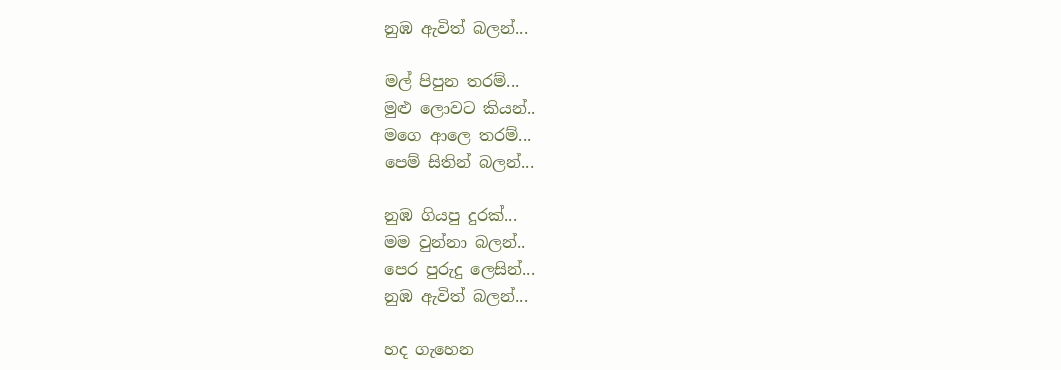නුඹ ඇවිත් බලන්...

මල් පිපුන තරම්...
මුළු ලොවට කියන්..
මගෙ ආලෙ තරම්...
පෙම් සිතින් බලන්...

නුඹ ගියපු දුරක්...
මම වුන්නා බලන්..
පෙර පුරුදු ලෙසින්...
නුඹ ඇවිත් බලන්...

හද ගැහෙන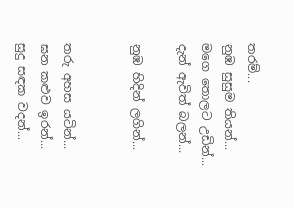තරම්...
නුඹ සුසුම තියන්...
මගෙ තොලට උඩින්...
දැන් ඇවිත් බලන්...

නුඹ හිදින් ලගින්...


තරු අහස යටින්...
ඝන කළුව ඉරන්...
සුදු සඳක වදන්...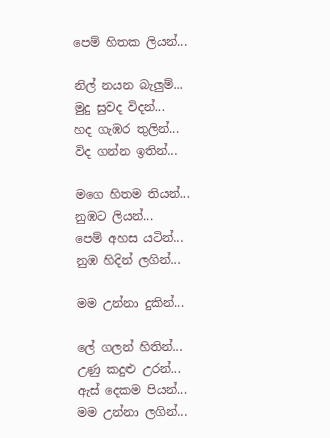පෙම් හිතක ලියන්...

නිල් නයන බැලුම්...
මුදු සුවද විදන්...
හද ගැඹර තුලින්...
විද ගන්න ඉතින්...

මගෙ හිතම තියන්...
නුඹට ලියන්...
පෙම් අහස යටින්...
නුඹ හිදින් ලගින්...

මම උන්නා දුකින්...

ලේ ගලන් හිතින්...
උණු කදුළු උරන්...
ඇස් දෙකම පියන්...
මම උන්නා ලගින්...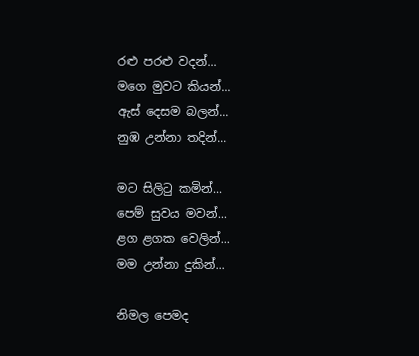රළු පරළු වදන්...
මගෙ මුවට කියන්...
ඇස් දෙසම බලන්...
නුඹ උන්නා තදින්...

මට සිලිටු කමින්...
පෙම් සුවය මවන්...
ළග ළගක වෙලින්...
මම උන්නා දුකින්...

නිමල පෙමද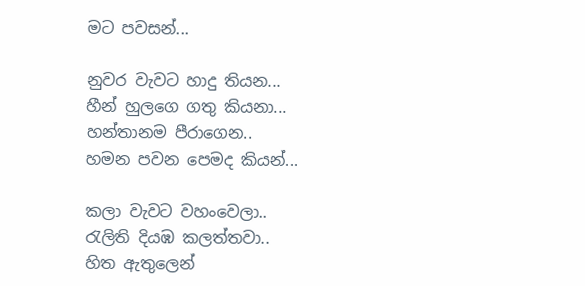මට පවසන්...

නුවර වැවට හාදු තියන...
හීන් හුලගෙ ගතු කියනා...
හන්තානම පීරාගෙන..
හමන පවන පෙමද කියන්...

කලා වැවට වහංවෙලා..
රැලිති දියඹ කලත්තවා..
හිත ඇතුලෙන්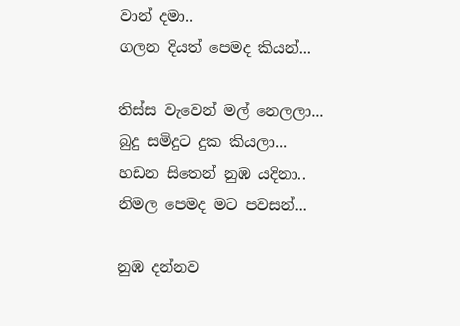වාන් දමා..
ගලන දියත් පෙමද කියන්...

තිස්ස වැවෙන් මල් නෙලලා...
බුදු සමිදුට දුක කියලා...
හඩන සිතෙන් නුඹ යදිනා..
නිමල පෙමද මට පවසන්...

නුඹ දන්නව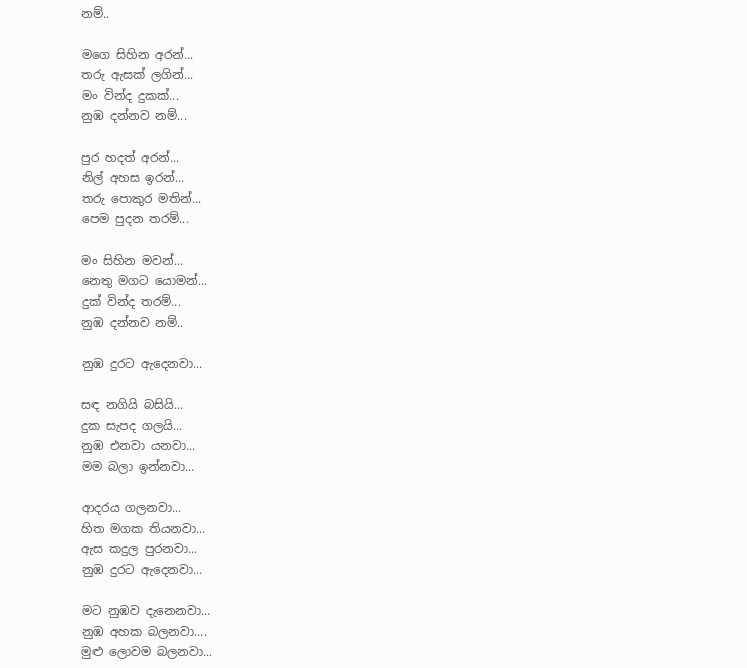නම්..

මගෙ සිහින අරන්...
තරු ඇසක් ලගින්...
මං වින්ද දුකක්...
නුඹ දන්නව නම්...

පුර හදත් අරන්...
නිල් අහස ඉරන්...
තරු පොකුර මතින්...
පෙම පුදන තරම්...

මං සිහින මවන්...
නෙතු මගට යොමන්...
දුක් වින්ද තරම්...
නුඹ දන්නව නම්..

නුඹ දුරට ඇදෙනවා...

සඳ නගියි බසියි...
දුක සැපද ගලයි...
නුඹ එනවා යනවා...
මම බලා ඉන්නවා...

ආදරය ගලනවා...
හිත මගක තියනවා...
ඇස කදුල පුරනවා...
නුඹ දුරට ඇදෙනවා...

මට නුඹව දැනෙනවා...
නුඹ අහක බලනවා....
මුළු ලොවම බලනවා...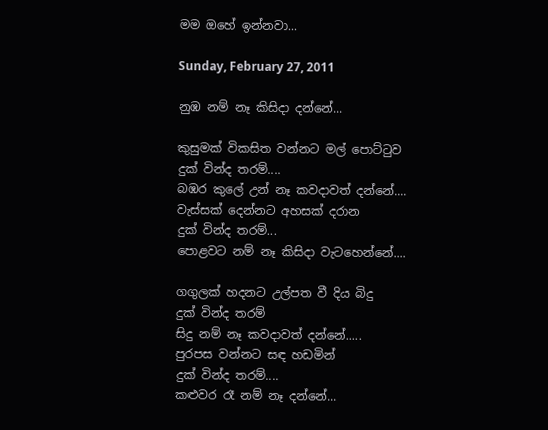මම ඔහේ ඉන්නවා...

Sunday, February 27, 2011

නුඹ නම් නෑ කිසිදා දන්නේ...

කුසුමක් විකසිත වන්නට මල් පොට්ටුව
දුක් වින්ද තරම්....
බඹර කුලේ උන් නෑ කවදාවත් දන්නේ....
වැස්සක් දෙන්නට අහසක් දරාන
දුක් වින්ද තරම්...
පොළවට නම් නෑ කිසිදා වැටහෙන්නේ....

ගගුලක් හදනට උල්පත වී දිය බිදු
දුක් වින්ද තරම්
සිදු නම් නෑ කවදාවත් දන්නේ.....
පුරපස වන්නට සඳ හඩමින්
දුක් වින්ද තරම්....
කළුවර රෑ නම් නෑ දන්නේ...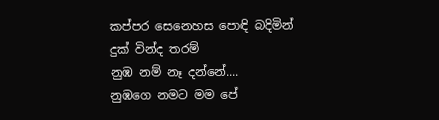කප්පර සෙනෙහස පොඳි බදිමින්
දුක් වින්ද තරම්
නුඹ නම් නෑ දන්නේ....
නුඹගෙ නමට මම පේ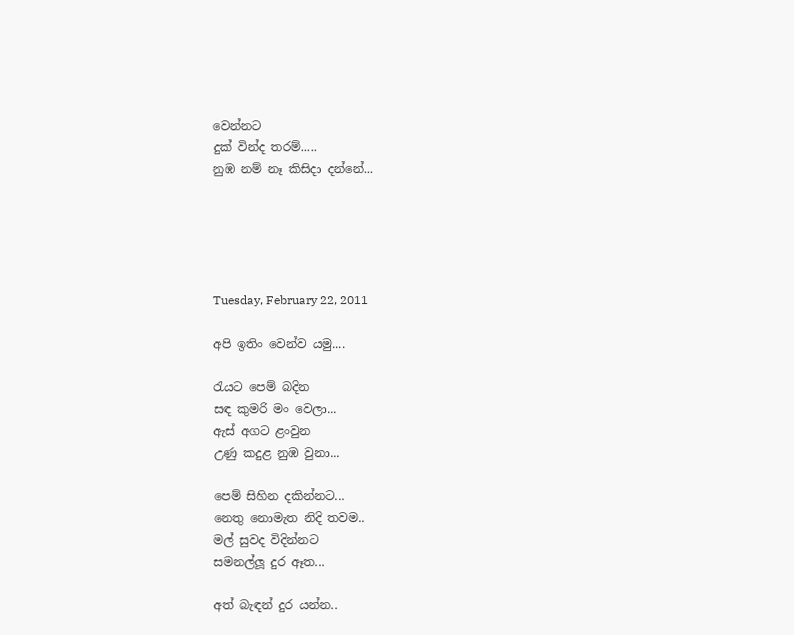වෙන්නට
දුක් වින්ද තරම්.....
නුඹ නම් නෑ කිසිදා දන්නේ...





Tuesday, February 22, 2011

අපි ඉතිං වෙන්ව යමු....

රැයට පෙම් බදින
සඳ කුමරි මං වෙලා...
ඇස් අගට ළංවුන
උණු කදුළ නුඹ වුනා...

පෙම් සිහින දකින්නට...
නෙතු නොමැත නිදි තවම..
මල් සුවද විදින්නට
සමනල්ලූ දුර ඈත...

අත් බැඳන් දුර යන්න..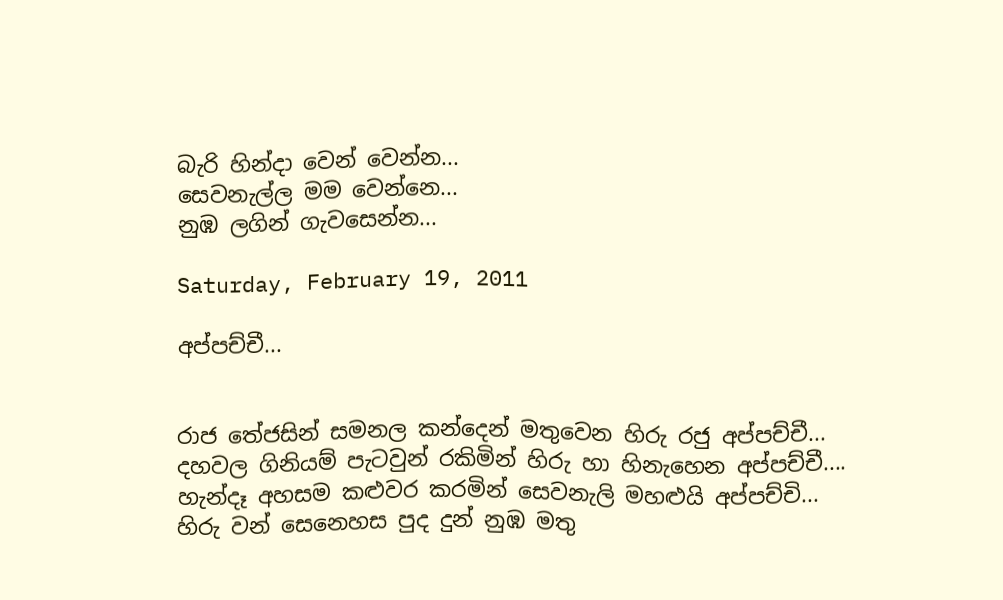බැරි හින්දා වෙන් වෙන්න...
සෙවනැල්ල මම වෙන්නෙ...
නුඹ ලගින් ගැවසෙන්න...

Saturday, February 19, 2011

අප්පච්චී...


රාජ තේජසින් සමනල කන්දෙන් මතුවෙන හිරු රජු අප්පච්චී...
දහවල ගිනියම් පැටවුන් රකිමින් හිරු හා හිනැහෙන අප්පච්චී....
හැන්දෑ අහසම කළුවර කරමින් සෙවනැලි මහළුයි අප්පච්චි...
හිරු වන් සෙනෙහස පුද දුන් නුඹ මතු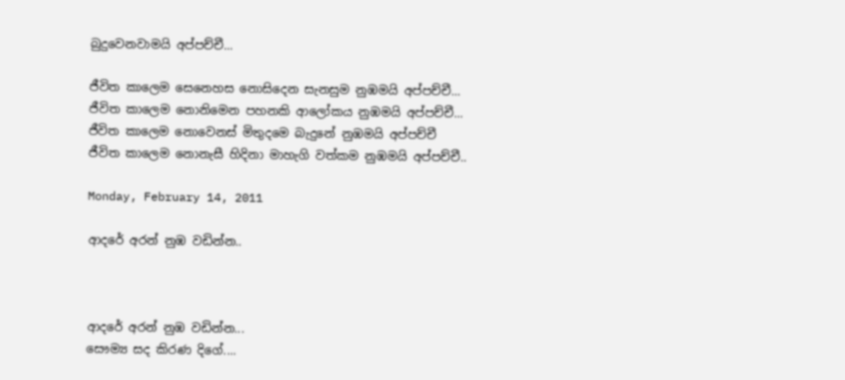බුදුවෙනවාමයි අප්පච්චී...

ජීවිත කාලෙම සෙනෙහස නොසිදෙන සැනසුම නුඹමයි අප්පච්චී...
ජීවිත කාලෙම නොනිමෙන පහනකි ආලෝකය නුඹමයි අප්පච්චී...
ජීවිත කාලෙම නොවෙනස් මිතුදමෙ බැදුනේ නුඹමයි අප්පච්චී
ජීවිත කාලෙම නොනැසී හිදිනා මාහැගි වත්කම නුඹමයි අප්පච්චී..

Monday, February 14, 2011

ආදරේ අරන් නුඹ වඩින්න..



ආදරේ අරන් නුඹ වඩින්න...
සෞම්‍ය සද කිරණ දිගේ....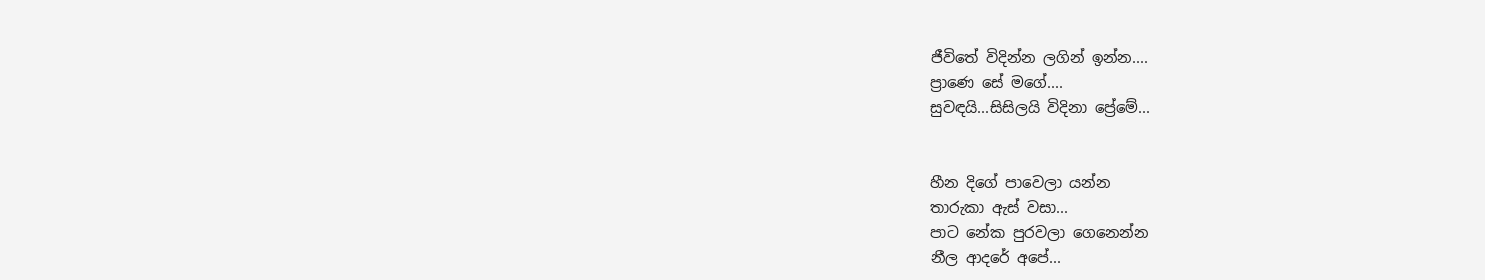ජීවිතේ විදින්න ලගින් ඉන්න....
ප්‍රාණෙ සේ මගේ....
සුවඳයි...සිසිලයි විදිනා ප්‍රේමේ...


හීන දිගේ පාවෙලා යන්න
තාරුකා ඇස් වසා...
පාට නේක පුරවලා ගෙනෙන්න
නීල ආදරේ අපේ...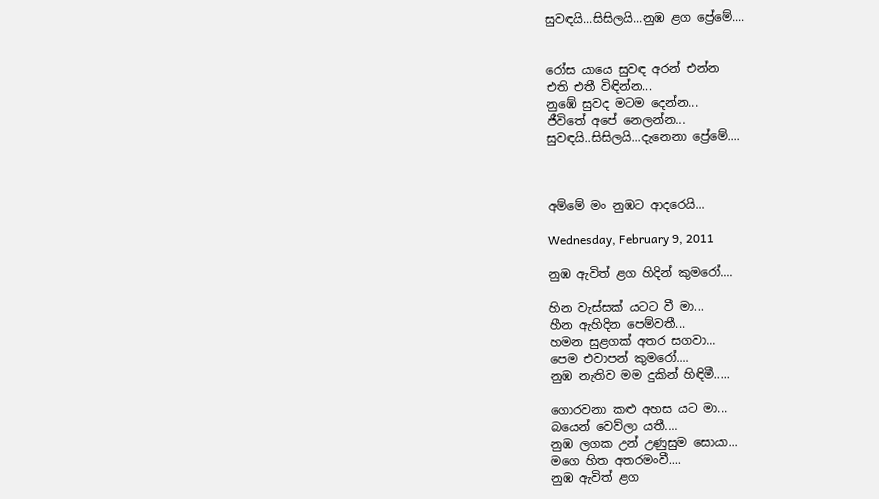සුවඳයි...සිසිලයි...නුඹ ළග ප්‍රේමේ....


රෝස යායෙ සුවඳ අරන් එන්න
එති එතී විඳින්න...
නුඹේ සුවද මටම දෙන්න...
ජීවිතේ අපේ නෙලන්න...
සුවඳයි..සිසිලයි...දැනෙනා ප්‍රේමේ....



අම්මේ මං නුඹට ආදරෙයි...

Wednesday, February 9, 2011

නුඹ ඇවිත් ළග හිදින් කුමරෝ....

හින වැස්සක් යටට වී මා...
හීන ඇහිදින පෙම්වතී...
හමන සුළගක් අතර සගවා...
පෙම එවාපන් කුමරෝ....
නුඹ නැතිව මම දුකින් හිඳිමී.....

ගොරවනා කළු අහස යට මා...
බයෙන් වෙව්ලා යතී....
නුඹ ලගක උන් උණුසුම සොයා...
මගෙ හිත අතරමංවී....
නුඹ ඇවිත් ළග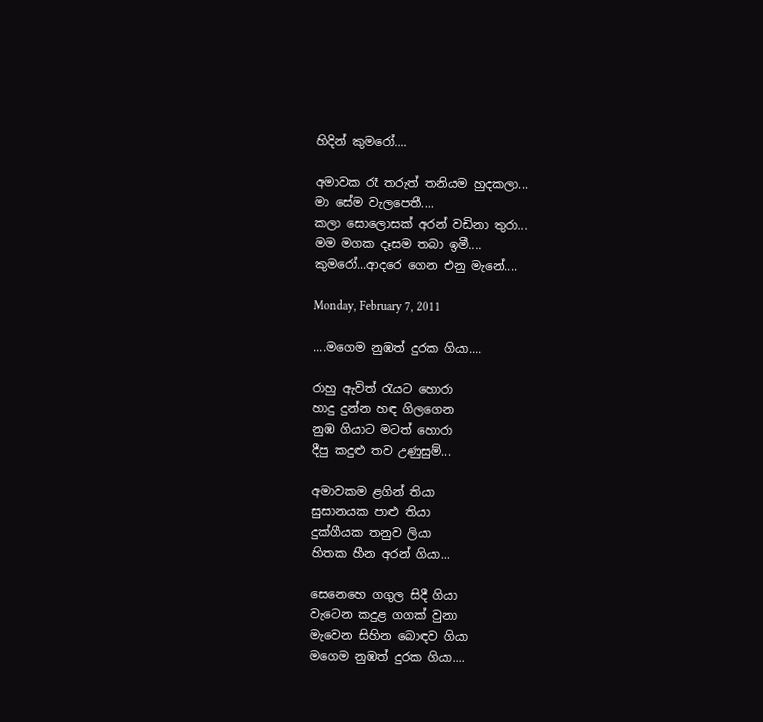හිදින් කුමරෝ....

අමාවක රෑ තරුත් තනියම හුදකලා...
මා සේම වැලපෙතී....
කලා සොලොසක් අරන් වඩිනා තුරා...
මම මගක දෑසම තබා ඉමී....
කුමරෝ...ආදරෙ ගෙන එනු මැනේ....

Monday, February 7, 2011

....මගෙම නුඹත් දුරක ගියා....

රාහු ඇවිත් රැයට හොරා
හාදු දුන්න හඳ ගිලගෙන
නුඹ ගියාට මටත් හොරා
දීපු කදුළු තව උණුසුම්...

අමාවකම ළගින් තියා
සුසානයක පාළු තියා
දුක්ගීයක තනුව ලියා
හිතක හීන අරන් ගියා...

සෙනෙහෙ ගගුල සිදී ගියා
වැටෙන කදුළ ගගක් වුනා
මැවෙන සිහින බොඳව ගියා
මගෙම නුඹත් දුරක ගියා....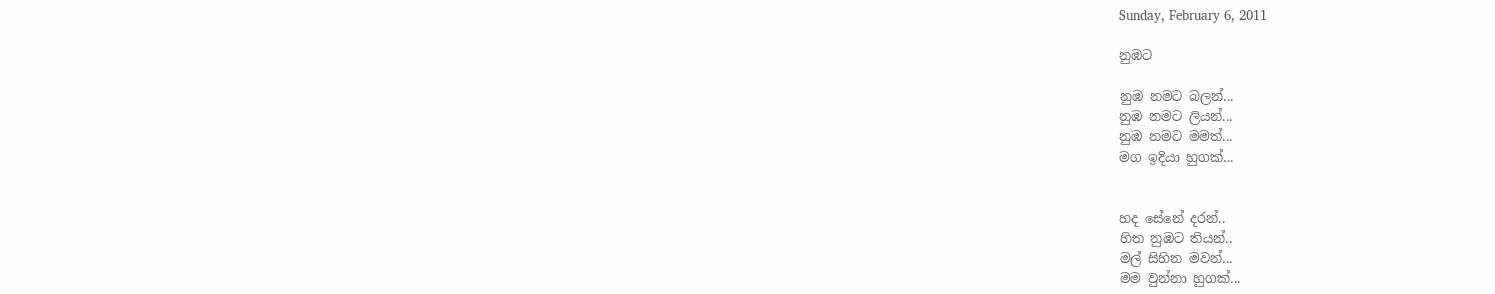Sunday, February 6, 2011

නුඹට

නුඹ නමට බලන්...
නුඹ නමට ලියන්...
නුඹ නමට මමත්...
මග ඉදියා හුගක්...


හද සේනේ දරන්..
හිත නුඹට තියන්..
මල් සිහින මවන්...
මම වුන්නා හුගක්...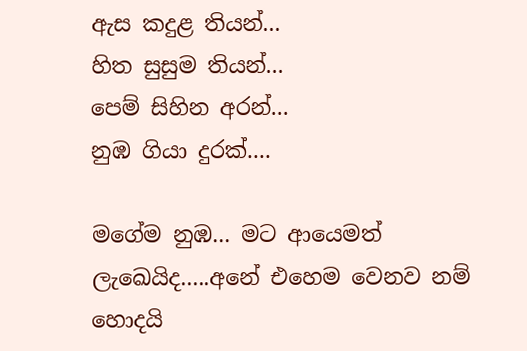ඇස කදුළ තියන්...
හිත සුසුම තියන්...
පෙම් සිහින අරන්...
නුඹ ගියා දුරක්....

මගේම නුඹ... මට ආයෙමත් ලැඛෙයිද.....අනේ එහෙම වෙනව නම් හොදයි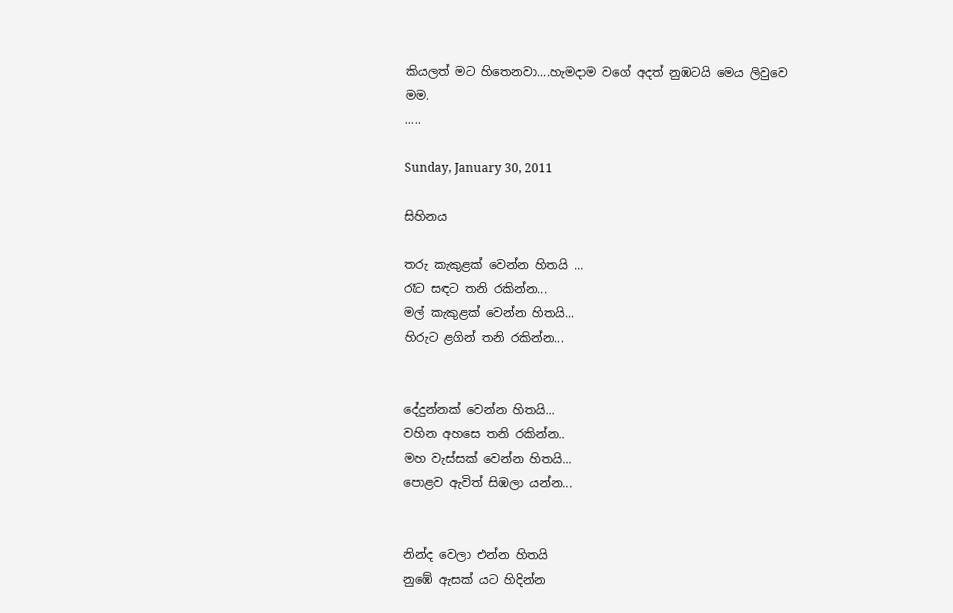කියලත් මට හිතෙනවා....හැමදාම වගේ අදත් නුඹටයි මෙය ලිවුවෙ මම.
.....

Sunday, January 30, 2011

සිහිනය

තරු කැකුළක් වෙන්න හිතයි ...
රෑට සඳට තනි රකින්න...
මල් කැකුළක් වෙන්න හිතයි...
හිරුට ළගින් තනි රකින්න...


දේදුන්නක් වෙන්න හිතයි...
වහින අහසෙ තනි රකින්න..
මහ වැස්සක් වෙන්න හිතයි...
පොළව ඇවිත් සිඹලා යන්න...


නින්ද වෙලා එන්න හිතයි
නුඹේ ඇසක් යට හිදින්න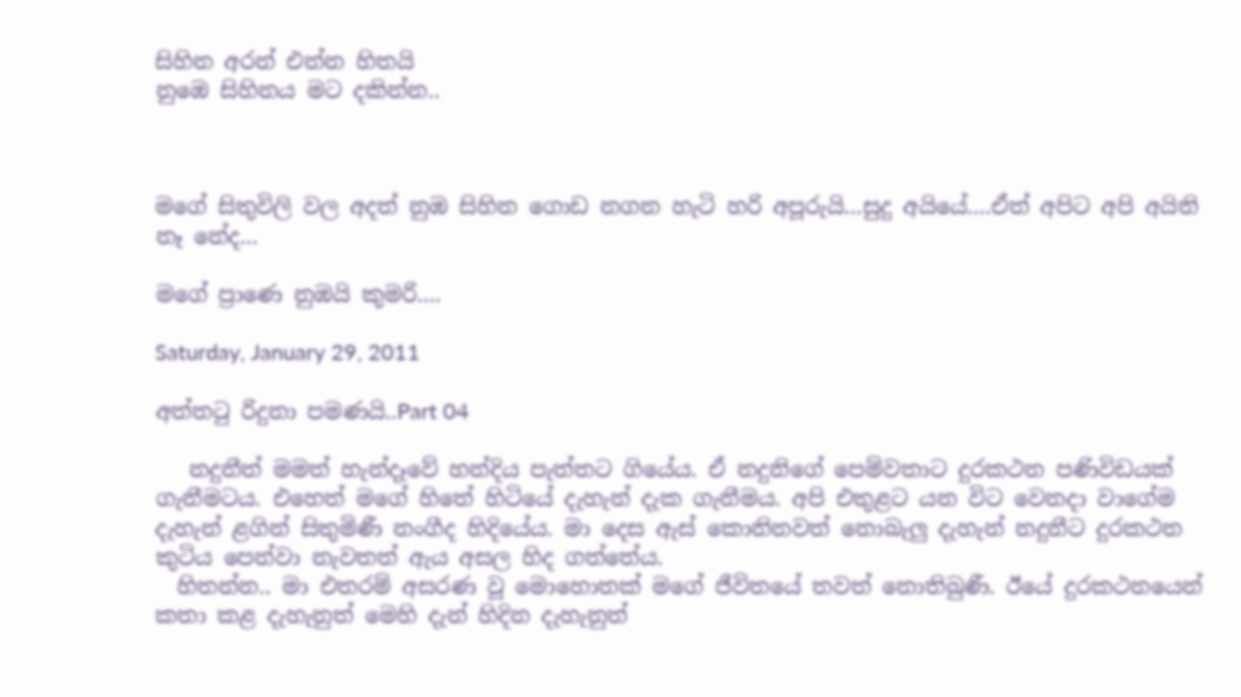සිහින අරන් එන්න හිතයි
නුඹෙ සිහිනය මට දකින්න..



මගේ සිතුවිලි වල අදත් නුඹ සිහින ගොඩ නගන හැටි හරි අපූරුයි...සුදු අයියේ....ඒත් අපිට අපි අයිති නෑ නේද...

මගේ ප්‍රාණෙ නුඹයි කුමරි....

Saturday, January 29, 2011

අත්තටු රිදුනා පමණයි..Part 04

   නදුනීත් මමත් හැන්දෑවේ හන්දිය පැත්තට ගියේය. ඒ නදුනිගේ පෙම්වතාට දුරකථන පණිවිඩයක් ගැනීමටය. එහෙත් මගේ හිතේ හිටියේ දැහැන් දැක ගැනීමය. අපි එතුළට යන විට වෙනදා වාගේම දැහැන් ළගින් සිතුමිණී නංගීද හිදියේය. මා දෙස ඇස් කොනිනවත් නොබැලු දැහැන් නදුනීට දුරකථන කුටිය පෙන්වා නැවතත් ඇය අසල හිද ගත්තේය.
  හිතන්න.. මා එතරම් අසරණ වූ මොහොතක් මගේ ජීවිතයේ තවත් නොතිබුණී. ඊයේ දුරකථනයෙන් කතා කළ දැහැනුත් මෙහි දැන් හිදින දැහැනුත්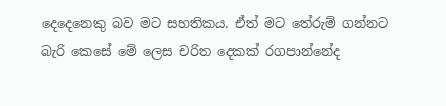දෙදෙනෙකු බව මට සහතිකය. ඒත් මට තේරුම් ගන්නට බැරි කෙසේ මේ ලෙස චරිත දෙකක් රගපාන්නේද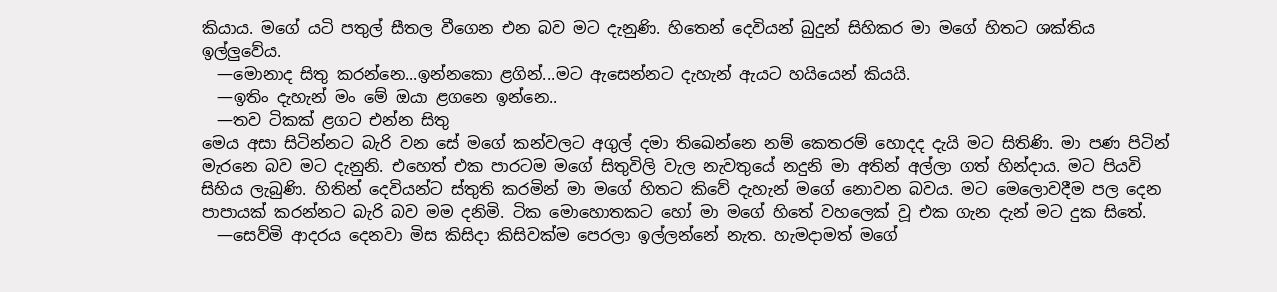කියාය. මගේ යටි පතුල් සීතල වීගෙන එන බව මට දැනුණි. හිතෙන් දෙවියන් බුදුන් සිහිකර මා මගේ හිතට ශක්තිය ඉල්ලුවේය.
  —මොනාද සිතු කරන්නෙ...ඉන්නකො ළගින්...මට ඇසෙන්නට දැහැන් ඇයට හයියෙන් කියයි.
  —ඉතිං දැහැන් මං මේ ඔයා ළගනෙ ඉන්නෙ..
  —තව ටිකක් ළගට එන්න සිතු
මෙය අසා සිටින්නට බැරි වන සේ මගේ කන්වලට අගුල් දමා තිඛෙන්නෙ නම් කෙතරම් හොදද දැයි මට සිතිණි. මා පණ පිටින් මැරනෙ බව මට දැනුනි. එහෙත් එක පාරටම මගේ සිතුවිලි වැල නැවතුයේ නදුනි මා අතින් අල්ලා ගත් හින්දාය. මට පියවි සිහිය ලැබුණි. හිතින් දෙවියන්ට ස්තුති කරමින් මා මගේ හිතට කිවේ දැහැන් මගේ නොවන බවය. මට මෙලොවදීම පල දෙන පාපායක් කරන්නට බැරි බව මම දනිමි. ටික මොහොතකට හෝ මා මගේ හිතේ වහලෙක් වූ එක ගැන දැන් මට දුක සිතේ.
  —සෙව්මි ආදරය දෙනවා මිස කිසිදා කිසිවක්ම පෙරලා ඉල්ලන්නේ නැත. හැමදාමත් මගේ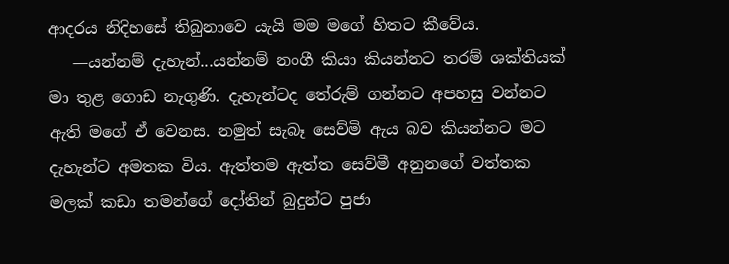ආදරය නිදිහසේ තිබුනාවෙ යැයි මම මගේ හිතට කීවේය.
   —යන්නම් දැහැන්...යන්නම් නංගී කියා කියන්නට තරම් ශක්තියක් මා තුළ ගොඩ නැගුණි. දැහැන්ටද තේරුම් ගන්නට අපහසු වන්නට ඇති මගේ ඒ වෙනස. නමුත් සැබෑ සෙව්මි ඇය බව කියන්නට මට දැහැන්ට අමතක විය. ඇත්තම ඇත්ත සෙව්මී අනුනගේ වත්තක මලක් කඩා තමන්ගේ දෝතින් බුදුන්ට පුජා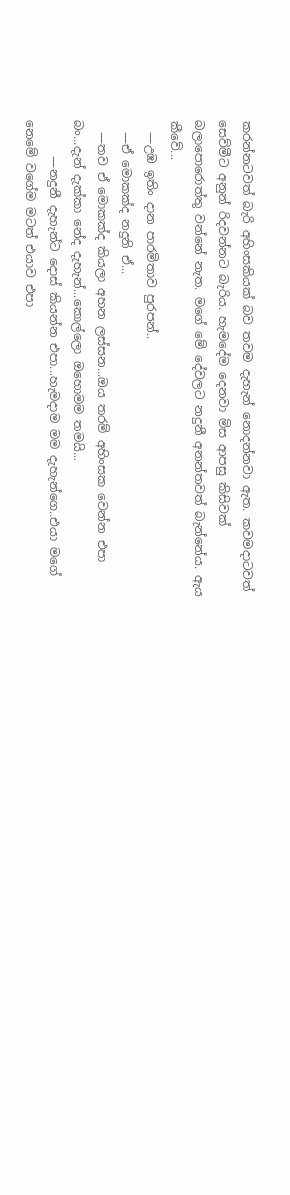කරන්නටවත් බැරි අහිංසකියක් බව තවම දැහැන් නොදන්නවා ඇත. කවමදාටවත් සෙව්මීට අනුන් රිදවන්නට බැරිය. හැමදේම දෙනවා මිස ආපසු කිසිවක් බලාපොරොත්තු වන්නේ නැත. මගේ මේ දේවලට නදුනී අනන්තවත් බැන්නේය. ඇය කීවේ...
  —උඹ ඉතිං දාන පාරමිතාව පුරපන්..
  —ඒ මොකක්ද නදුනි ඒ...
  —තව ඒ මොකක්ද කියලා අහන ලස්සන...ඔය තරම් අහිංසක වෙන්න එපා බං...දැන් දැක්කා නේද දැහැන්...කොල්ලො ඔහොමම තමයි...
      —නදුනී දැහැන්ට දොස් කියන්න එපා...හැමදාම මම දැහැන්ගෙ..එයා මගේ නෙමේ වගේම මටත් එයාව එපා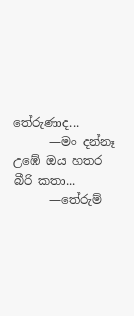තේරුණාද...
      —මං දන්නෑ උඹේ ඔය හතර බීරි කතා...
      —තේරුම්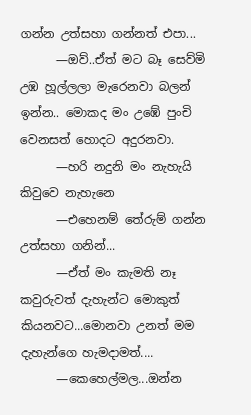ගන්න උත්සහා ගන්නත් එපා...
      —ඔව්..ඒත් මට බෑ සෙව්මි උඹ හූල්ලලා මැරෙනවා බලන් ඉන්න.. මොකද මං උඹේ පුංචි වෙනසත් හොදට අදුරනවා.
      —හරි නදුනි මං නැහැයි කිවුවෙ නැහැනෙ
      —එහෙනම් තේරුම් ගන්න උත්සහා ගනින්...
      —ඒත් මං කැමති නෑ කවුරුවත් දැහැන්ට මොකුත් කියනවට...මොනවා උනත් මම දැහැන්ගෙ හැමදාමත්....
      —කෙහෙල්මල...ඔන්න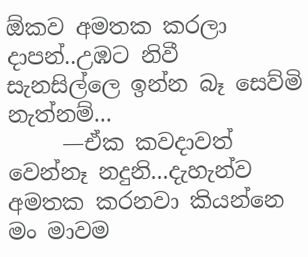ඕකව අමතක කරලා දාපන්..උඹට නිවී සැනසිල්ලෙ ඉන්න බෑ සෙව්මි නැත්නම්...
     —ඒක කවදාවත් වෙන්නෑ නදුනි...දැහැන්ව අමතක කරනවා කියන්නෙ මං මාවම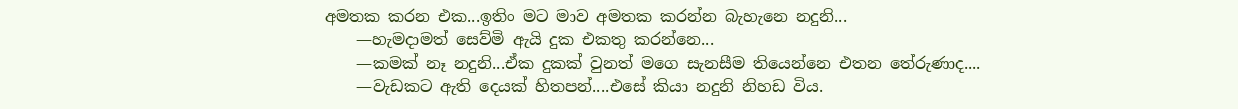අමතක කරන එක...ඉතිං මට මාව අමතක කරන්න බැහැනෙ නදුනි...
    —හැමදාමත් සෙව්මි ඇයි දුක එකතු කරන්නෙ...
    —කමක් නෑ නදුනි...ඒක දුකක් වුනත් මගෙ සැනසීම තියෙන්නෙ එතන තේරුණාද....
    —වැඩකට ඇති දෙයක් හිතපන්....එසේ කියා නදුනි නිහඩ විය.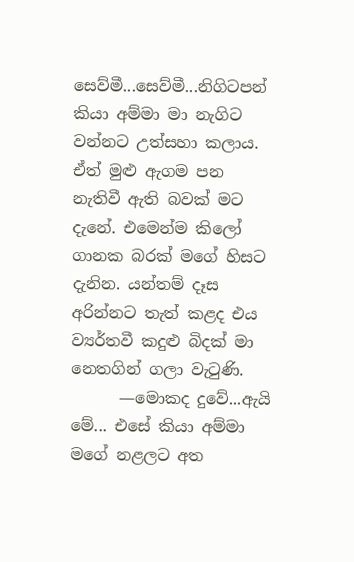සෙව්මී...සෙව්මී...නිගිටපන් කියා අම්මා මා නැගිට වන්නට උත්සහා කලාය. ඒත් මුළු ඇගම පන නැතිවී ඇති බවක් මට දැනේ. එමෙන්ම කිලෝ ගානක බරක් මගේ හිසට දැනින. යන්තම් දෑස අරින්නට තැත් කළද එය ව්‍යර්තවී කදුළු බිදක් මා නෙතගින් ගලා වැටුණි.
      —මොකද දුවේ...ඇයි මේ... එසේ කියා අම්මා මගේ නළලට අත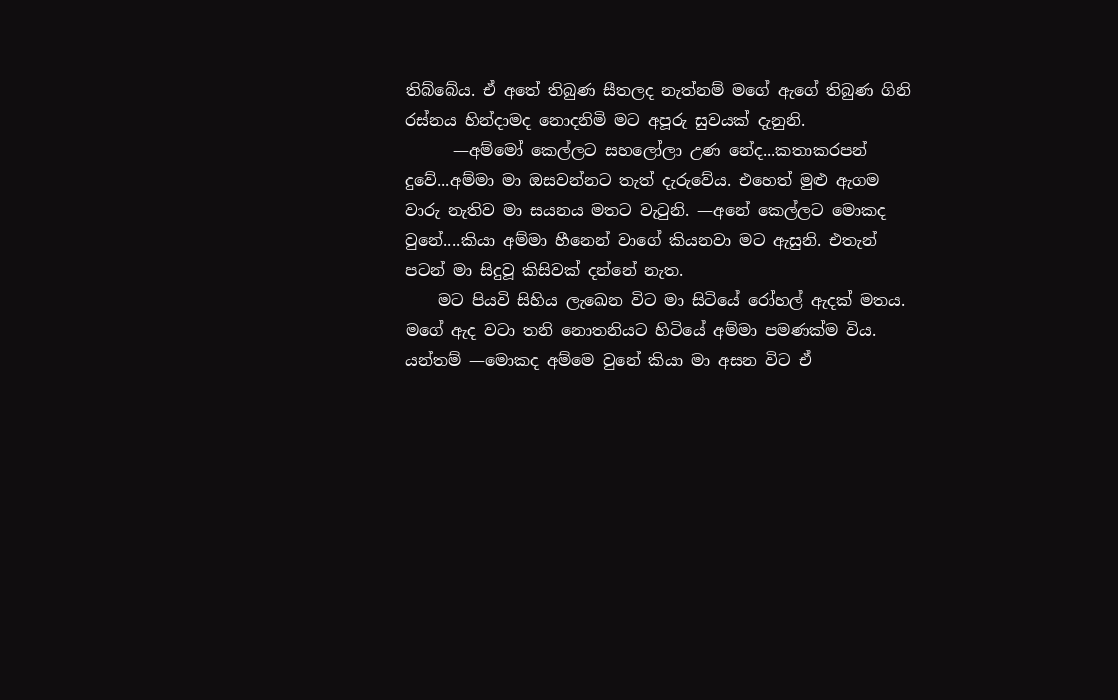තිබ්බේය. ඒ අතේ තිබුණ සීතලද නැත්නම් මගේ ඇගේ තිබුණ ගිනි රස්නය හින්දාමද නොදනිමි මට අපූරු සුවයක් දැනුනි.
      —අම්මෝ කෙල්ලට සහලෝලා උණ නේද...කතාකරපන් දුවේ...අම්මා මා ඔසවන්නට තැත් දැරුවේය. එහෙත් මුළු ඇගම වාරු නැතිව මා සයනය මතට වැටුනි. —අනේ කෙල්ලට මොකද වුනේ....කියා අම්මා හීනෙන් වාගේ කියනවා මට ඇසුනි. එතැන් පටන් මා සිදුවූ කිසිවක් දන්නේ නැත.
    මට පියවි සිහිය ලැඛෙන විට මා සිටියේ රෝහල් ඇදක් මතය. මගේ ඇද වටා තනි නොතනියට හිටියේ අම්මා පමණක්ම විය.  යන්තම් —මොකද අම්මෙ වුනේ කියා මා අසන විට ඒ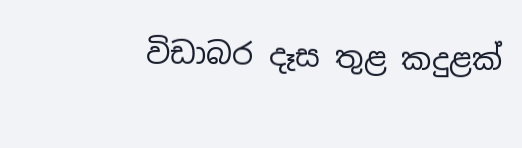විඩාබර දෑස තුළ කදුළක්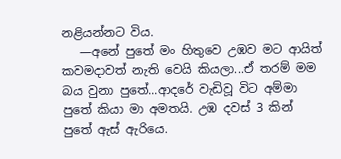නළියන්නට විය.
   —අනේ පුතේ මං හිතුවෙ උඹව මට ආයිත් කවමදාවත් නැති වෙයි කියලා...ඒ තරම් මම බය වුනා පුතේ...ආදරේ වැඩිවූ විට අම්මා පුතේ කියා මා අමතයි. උඹ දවස් 3 කින් පුතේ ඇස් ඇරියෙ.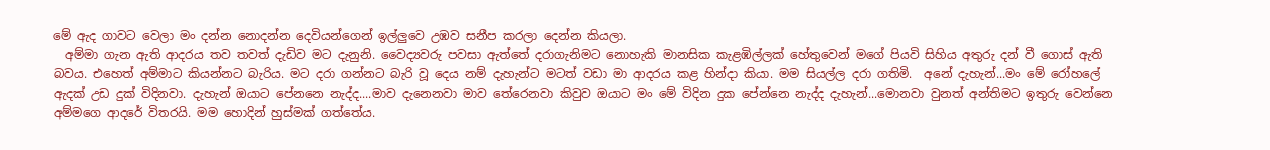මේ ඇද ගාවට වෙලා මං දන්න නොදන්න දෙවියන්ගෙන් ඉල්ලුවෙ උඹව සනීප කරලා දෙන්න කියලා.
  අම්මා ගැන ඇති ආදරය තව තවත් දැඩිව මට දැනුනි. වෛද්‍යවරු පවසා ඇත්තේ දරාගැනිමට නොහැකි මානසික කැළඹිල්ලක් හේතුවෙන් මගේ පියවි සිහිය අතුරු දන් වී ගොස් ඇති බවය. එහෙත් අම්මාට කියන්නට බැරිය. මට දරා ගන්නට බැරි වූ දෙය නම් දැහැන්ට මටත් වඩා මා ආදරය කළ හින්දා කියා. මම සියල්ල දරා ගතිමි.  අනේ දැහැන්...මං මේ රෝහලේ ඇදක් උඩ දුක් විදිනවා. දැහැන් ඔයාට පේනනෙ නැද්ද....මාව දැනෙනවා මාව තේරෙනවා කිවුව ඔයාට මං මේ විදින දුක පේන්නෙ නැද්ද දැහැන්...මොනවා වුනත් අන්තිමට ඉතුරු වෙන්නෙ අම්මගෙ ආදරේ විතරයි. මම හොදින් හුස්මක් ගත්තේය.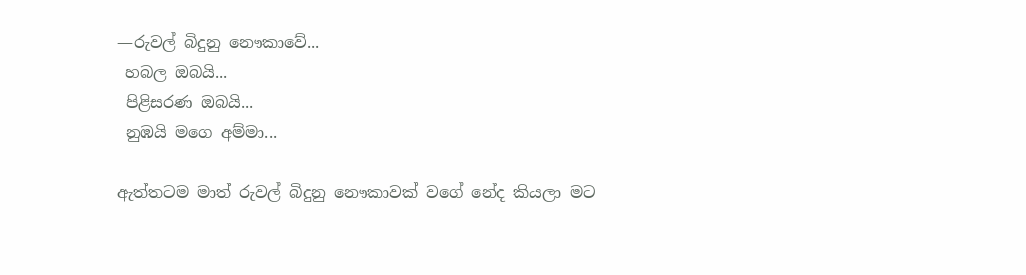—රුවල් බිදුනු නෞකාවේ...
 හබල ඔබයි...
 පිළිසරණ ඔබයි...
 නුඹයි මගෙ අම්මා...

ඇත්තටම මාත් රුවල් බිදුනු නෞකාවක් වගේ නේද කියලා මට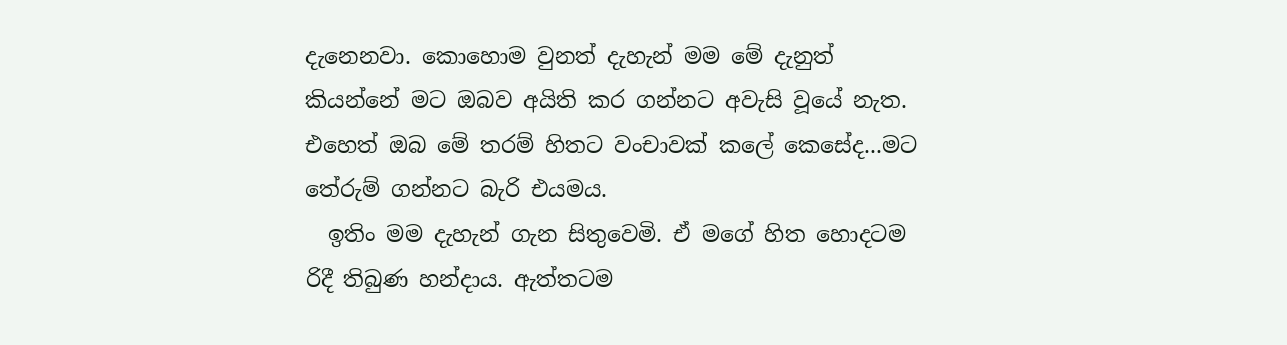දැනෙනවා. කොහොම වුනත් දැහැන් මම මේ දැනුත් කියන්නේ මට ඔබව අයිති කර ගන්නට අවැසි වූයේ නැත. එහෙත් ඔබ මේ තරම් හිතට වංචාවක් කලේ කෙසේද...මට තේරුම් ගන්නට බැරි එයමය.
  ඉතිං මම දැහැන් ගැන සිතුවෙමි. ඒ මගේ හිත හොදටම රිදී තිබුණ හන්දාය. ඇත්තටම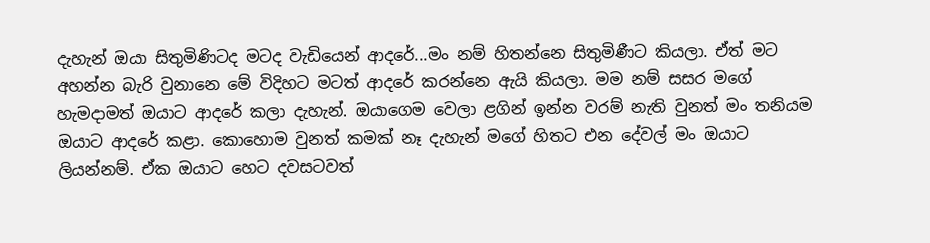දැහැන් ඔයා සිතුමිණිටද මටද වැඩියෙන් ආදරේ...මං නම් හිතන්නෙ සිතුමිණීට කියලා. ඒත් මට අහන්න බැරි වුනානෙ මේ විදිහට මටත් ආදරේ කරන්නෙ ඇයි කියලා. මම නම් සසර මගේ හැමදාමත් ඔයාට ආදරේ කලා දැහැන්. ඔයාගෙම වෙලා ළගින් ඉන්න වරම් නැති වුනත් මං තනියම ඔයාට ආදරේ කළා. කොහොම වුනත් කමක් නෑ දැහැන් මගේ හිතට එන දේවල් මං ඔයාට ලියන්නම්. ඒක ඔයාට හෙට දවසටවත්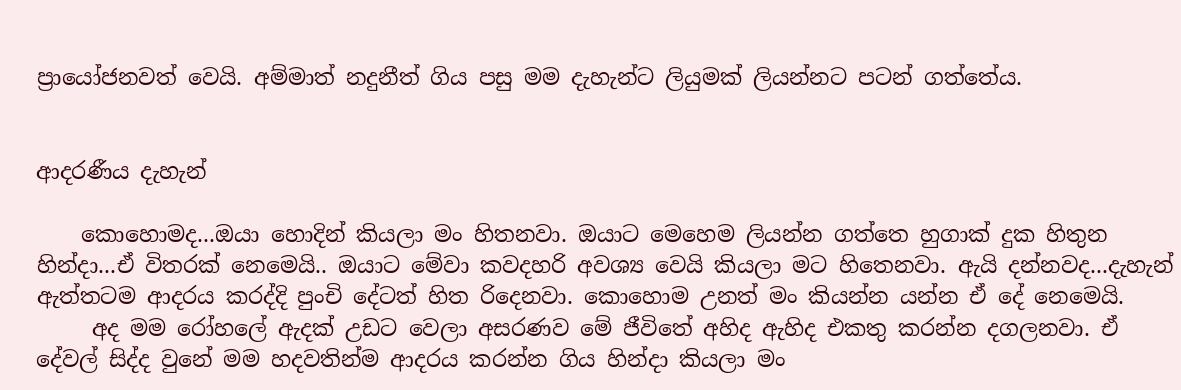ප්‍රායෝජනවත් වෙයි. අම්මාත් නදුනීත් ගිය පසු මම දැහැන්ට ලියුමක් ලියන්නට පටන් ගත්තේය.


ආදරණීය දැහැන්

    කොහොමද...ඔයා හොදින් කියලා මං හිතනවා. ඔයාට මෙහෙම ලියන්න ගත්තෙ හුගාක් දුක හිතුන හින්දා...ඒ විතරක් නෙමෙයි.. ඔයාට මේවා කවදහරි අවශ්‍ය වෙයි කියලා මට හිතෙනවා. ඇයි දන්නවද...දැහැන් ඇත්තටම ආදරය කරද්දි පුංචි දේටත් හිත රිදෙනවා. කොහොම උනත් මං කියන්න යන්න ඒ දේ නෙමෙයි.
     අද මම රෝහලේ ඇදක් උඩට වෙලා අසරණව මේ ජීවිතේ අහිද ඇහිද එකතු කරන්න දගලනවා. ඒ දේවල් සිද්ද වුනේ මම හදවතින්ම ආදරය කරන්න ගිය හින්දා කියලා මං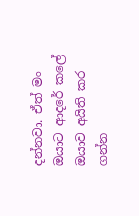දන්නවා. ඒත් මං ඔයාට ආදරේ කලේ ඔයාව අයිති කර ගන්න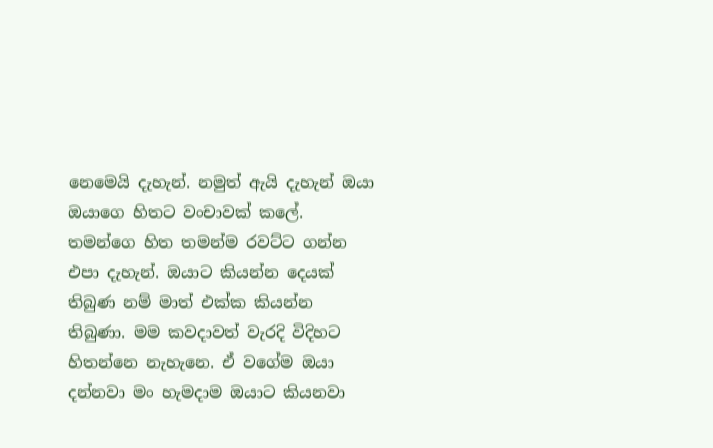නෙමෙයි දැහැන්. නමුත් ඇයි දැහැන් ඔයා ඔයාගෙ හිතට වංචාවක් කලේ. තමන්ගෙ හිත තමන්ම රවට්ට ගන්න එපා දැහැන්. ඔයාට කියන්න දෙයක් තිබුණ නම් මාත් එක්ක කියන්න තිබුණා. මම කවදාවත් වැරදි විදිහට හිතන්නෙ නැහැනෙ. ඒ වගේම ඔයා දන්නවා මං හැමදාම ඔයාට කියනවා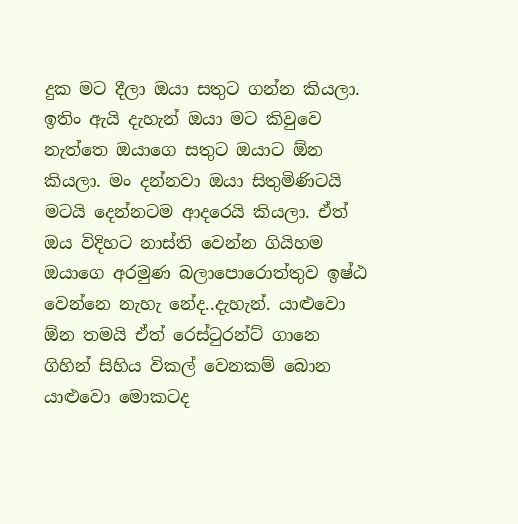දුක මට දීලා ඔයා සතුට ගන්න කියලා. ඉතිං ඇයි දැහැන් ඔයා මට කිවුවෙ නැත්තෙ ඔයාගෙ සතුට ඔයාට ඕන කියලා. මං දන්නවා ඔයා සිතුමිණිටයි මටයි දෙන්නටම ආදරෙයි කියලා. ඒත් ඔය විදිහට නාස්ති වෙන්න ගියිහම ඔයාගෙ අරමුණ බලාපොරොත්තුව ඉෂ්ඨ වෙන්නෙ නැහැ නේද..දැහැන්. යාළුවො ඕන තමයි ඒත් රෙස්ටුරන්ට් ගානෙ ගිහින් සිහිය විකල් වෙනකම් බොන යාළුවො මොකටද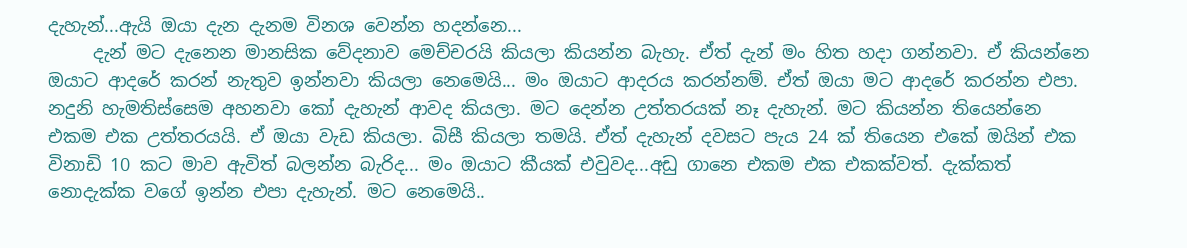දැහැන්...ඇයි ඔයා දැන දැනම විනශ වෙන්න හදන්නෙ...
     දැන් මට දැනෙන මානසික වේදනාව මෙච්චරයි කියලා කියන්න බැහැ. ඒත් දැන් මං හිත හදා ගන්නවා. ඒ කියන්නෙ ඔයාට ආදරේ කරන් නැතුව ඉන්නවා කියලා නෙමෙයි... මං ඔයාට ආදරය කරන්නම්. ඒත් ඔයා මට ආදරේ කරන්න එපා. නදුනි හැමතිස්සෙම අහනවා කෝ දැහැන් ආවද කියලා. මට දෙන්න උත්තරයක් නෑ දැහැන්. මට කියන්න තියෙන්නෙ එකම එක උත්තරයයි. ඒ ඔයා වැඩ කියලා. බිසී කියලා තමයි. ඒත් දැහැන් දවසට පැය 24 ක් තියෙන එකේ ඔයින් එක විනාඩි 10 කට මාව ඇවිත් බලන්න බැරිද... මං ඔයාට කීයක් එවුවද...අඩු ගානෙ එකම එක එකක්වත්. දැක්කත් නොදැක්ක වගේ ඉන්න එපා දැහැන්. මට නෙමෙයි..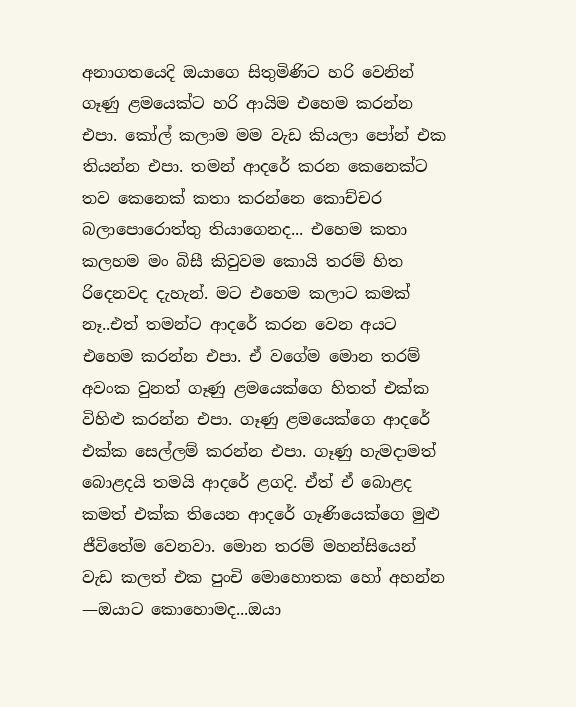අනාගතයෙදි ඔයාගෙ සිතුමිණිට හරි වෙනින් ගෑණු ළමයෙක්ට හරි ආයිම එහෙම කරන්න එපා. කෝල් කලාම මම වැඩ කියලා පෝන් එක තියන්න එපා. තමන් ආදරේ කරන කෙනෙක්ට තව කෙනෙක් කතා කරන්නෙ කොච්චර බලාපොරොත්තු තියාගෙනද... එහෙම කතා කලහම මං බිසී කිවුවම කොයි තරම් හිත රිදෙනවද දැහැන්. මට එහෙම කලාට කමක් නෑ..එත් තමන්ට ආදරේ කරන වෙන අයට එහෙම කරන්න එපා. ඒ වගේම මොන තරම් අවංක වුනත් ගෑණු ළමයෙක්ගෙ හිතත් එක්ක විහිළු කරන්න එපා. ගෑණු ළමයෙක්ගෙ ආදරේ එක්ක සෙල්ලම් කරන්න එපා. ගෑණු හැමදාමත් බොළදයි තමයි ආදරේ ළගදි. ඒත් ඒ බොළද කමත් එක්ක තියෙන ආදරේ ගෑණියෙක්ගෙ මුළු ජීවිතේම වෙනවා. මොන තරම් මහන්සියෙන් වැඩ කලත් එක පුංචි මොහොතක හෝ අහන්න —ඔයාට කොහොමද...ඔයා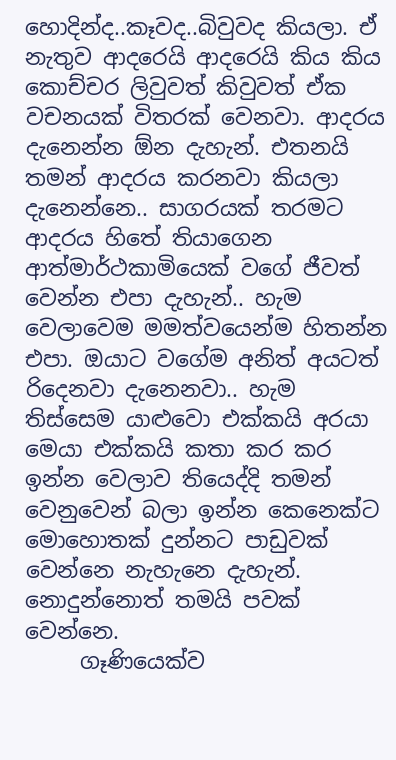හොදින්ද..කෑවද..බිවුවද කියලා. ඒ නැතුව ආදරෙයි ආදරෙයි කිය කිය කොච්චර ලිවුවත් කිවුවත් ඒක වචනයක් විතරක් වෙනවා. ආදරය දැනෙන්න ඕන දැහැන්. එතනයි තමන් ආදරය කරනවා කියලා දැනෙන්නෙ.. සාගරයක් තරමට ආදරය හිතේ තියාගෙන ආත්මාර්ථකාමියෙක් වගේ ජීවත් වෙන්න එපා දැහැන්.. හැම වෙලාවෙම මමත්වයෙන්ම හිතන්න එපා. ඔයාට වගේම අනිත් අයටත් රිදෙනවා දැනෙනවා.. හැම තිස්සෙම යාළුවො එක්කයි අරයා මෙයා එක්කයි කතා කර කර ඉන්න වෙලාව තියෙද්දි තමන් වෙනුවෙන් බලා ඉන්න කෙනෙක්ට මොහොතක් දුන්නට පාඩුවක් වෙන්නෙ නැහැනෙ දැහැන්. නොදුන්නොත් තමයි පවක් වෙන්නෙ.
     ගෑණියෙක්ව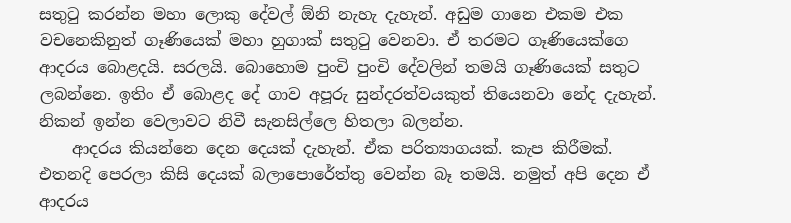සතුටු කරන්න මහා ලොකු දේවල් ඕනි නැහැ දැහැන්. අඩුම ගානෙ එකම එක වචනෙකිනුත් ගෑණියෙක් මහා හුගාක් සතුටු වෙනවා. ඒ තරමට ගෑණියෙක්ගෙ ආදරය බොළදයි. සරලයි. බොහොම පුංචි පුංචි දේවලින් තමයි ගෑණියෙක් සතුට ලබන්නෙ. ඉතිං ඒ බොළද දේ ගාව අපූරු සුන්දරත්වයකුත් තියෙනවා නේද දැහැන්. නිකන් ඉන්න වෙලාවට නිවී සැනසිල්ලෙ හිතලා බලන්න.
    ආදරය කියන්නෙ දෙන දෙයක් දැහැන්. ඒක පරිත්‍යාගයක්. කැප කිරීමක්. එතනදි පෙරලා කිසි දෙයක් බලාපොරේත්තු වෙන්න බෑ තමයි. නමුත් අපි දෙන ඒ ආදරය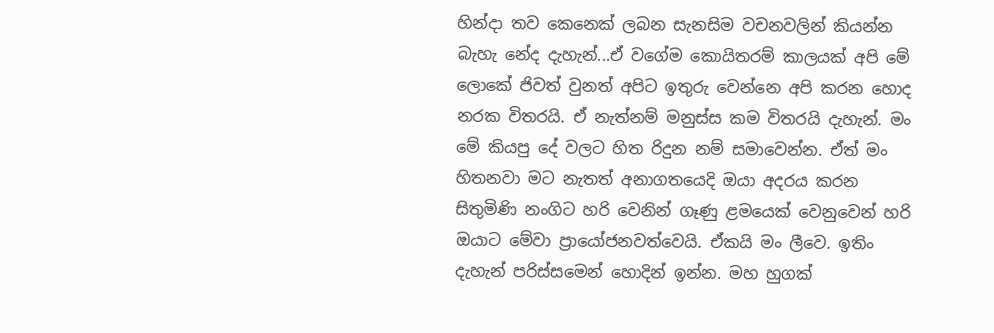හින්දා තව කෙනෙක් ලබන සැනසිම වචනවලින් කියන්න බැහැ නේද දැහැන්...ඒ වගේම කොයිතරම් කාලයක් අපි මේ ලොකේ ජිවත් වුනත් අපිට ඉතුරු වෙන්නෙ අපි කරන හොද නරක විතරයි. ඒ නැත්නම් මනුස්ස කම විතරයි දැහැන්. මං මේ කියපු දේ වලට හිත රිදුන නම් සමාවෙන්න. ඒත් මං හිතනවා මට නැතත් අනාගතයෙදි ඔයා අදරය කරන සිතුමිණි නංගිට හරි වෙනින් ගෑණු ළමයෙක් වෙනුවෙන් හරි ඔයාට මේවා ප්‍රායෝජනවත්වෙයි. ඒකයි මං ලීවෙ. ඉතිං දැහැන් පරිස්සමෙන් හොදින් ඉන්න. මහ හුගක්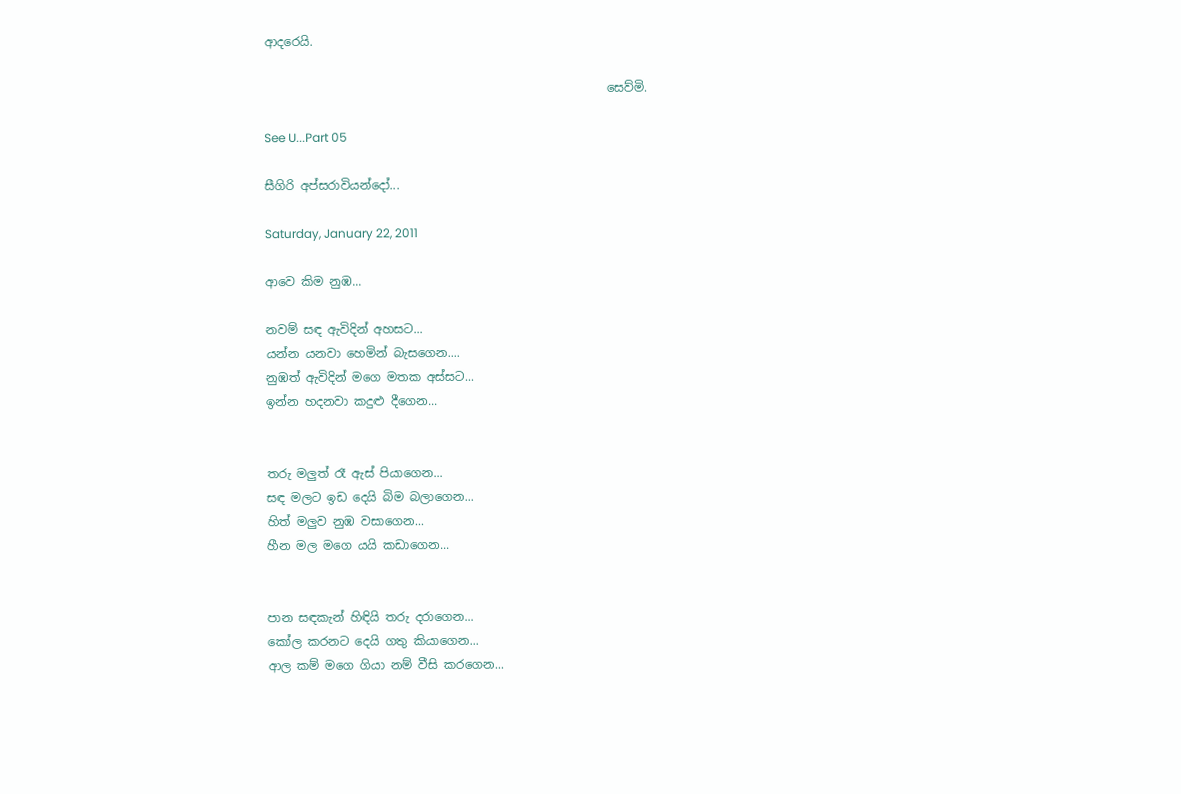ආදරෙයි.

                                                         සෙව්මි.

See U...Part 05

සීගිරි අප්සරාවියන්දෝ...

Saturday, January 22, 2011

ආවෙ කිම නුඹ...

නවම් සඳ ඇවිදින් අහසට...
යන්න යනවා හෙමින් බැසගෙන....
නුඹත් ඇවිදින් මගෙ මතක අස්සට...
ඉන්න හදනවා කදුළු දීගෙන...


තරු මලුත් රෑ ඇස් පියාගෙන...
සඳ මලට ඉඩ දෙයි බිම බලාගෙන...
හිත් මලුව නුඹ වසාගෙන...
හීන මල මගෙ යයි කඩාගෙන...


පාන සඳකැන් හිඳියි තරු දරාගෙන...
කෝල කරනට දෙයි ගතු කියාගෙන...
ආල කම් මගෙ ගියා නම් වීසි කරගෙන...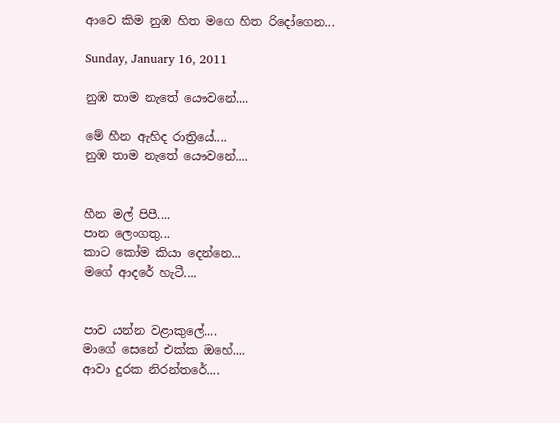ආවෙ කිම නුඹ හිත මගෙ හිත රිදෝගෙන...

Sunday, January 16, 2011

නුඹ තාම නැතේ යෞවනේ....

මේ හීන ඇහිද රාත්‍රියේ....
නුඹ තාම නැතේ යෞවනේ....


හීන මල් පිපී....
පාන ලෙංගතු...
කාට කෝම කියා දෙන්නෙ...
මගේ ආදරේ හැටී....


පාව යන්න වළාකුලේ....
මාගේ සෙනේ එක්ක ඔහේ....
ආවා දුරක නිරන්තරේ....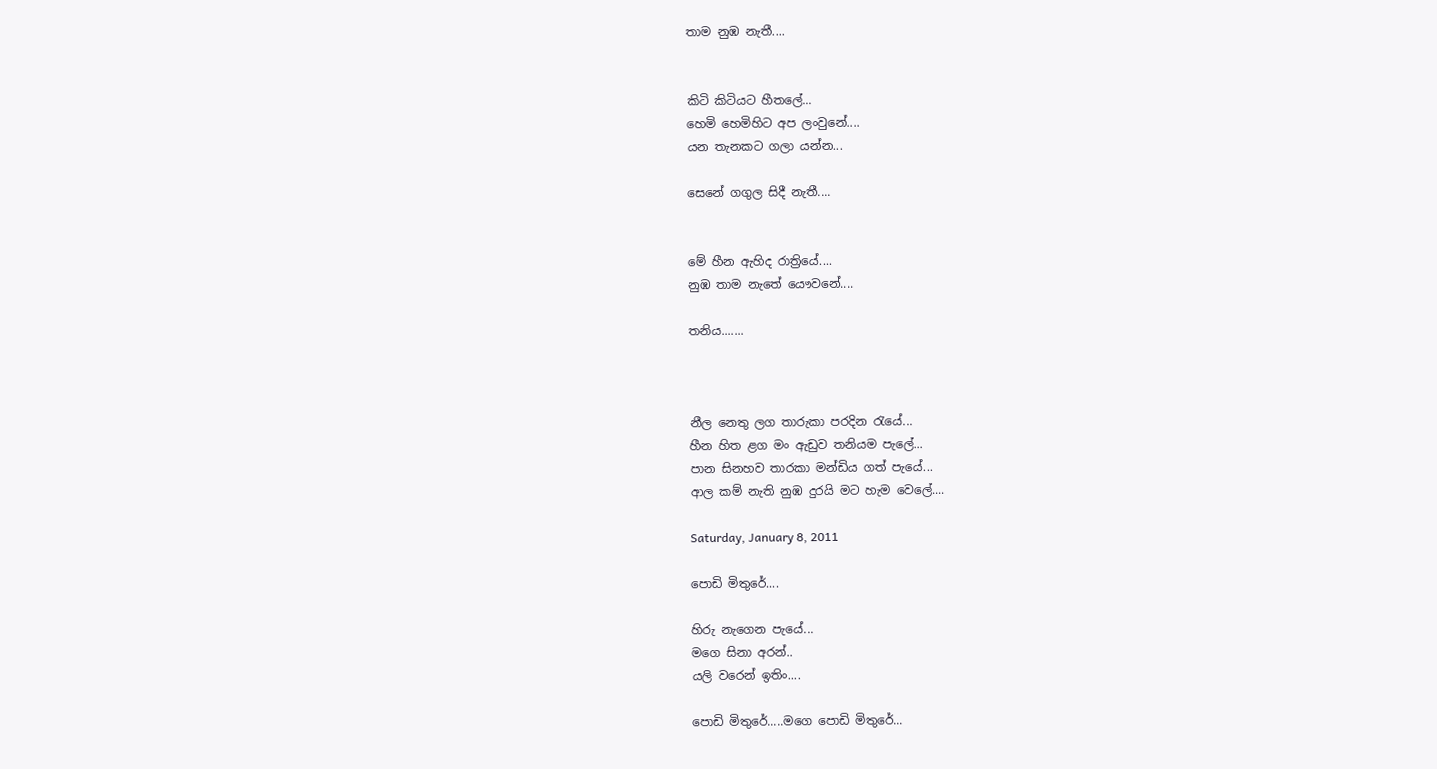තාම නුඹ නැතී....


කිටි කිටියට හීතලේ...
හෙමි හෙමිහිට අප ලංවුනේ....
යන තැනකට ගලා යන්න...

සෙනේ ගගුල සිදී නැතී....


මේ හීන ඇහිද රාත්‍රියේ....
නුඹ තාම නැතේ යෞවනේ....

තනිය.......



නීල නෙතු ලග තාරුකා පරදින රැයේ...
හීන හිත ළග මං ඇඩුව තනියම පැලේ...
පාන සිනහව තාරකා මන්ඩිය ගත් පැයේ...
ආල කම් නැති නුඹ දුරයි මට හැම වෙලේ....

Saturday, January 8, 2011

පොඩි මිතුරේ....

හිරු නැගෙන පැයේ...
මගෙ සිනා අරන්..
යලි වරෙන් ඉතිං....

පොඩි මිතුරේ.....මගෙ පොඩි මිතුරේ...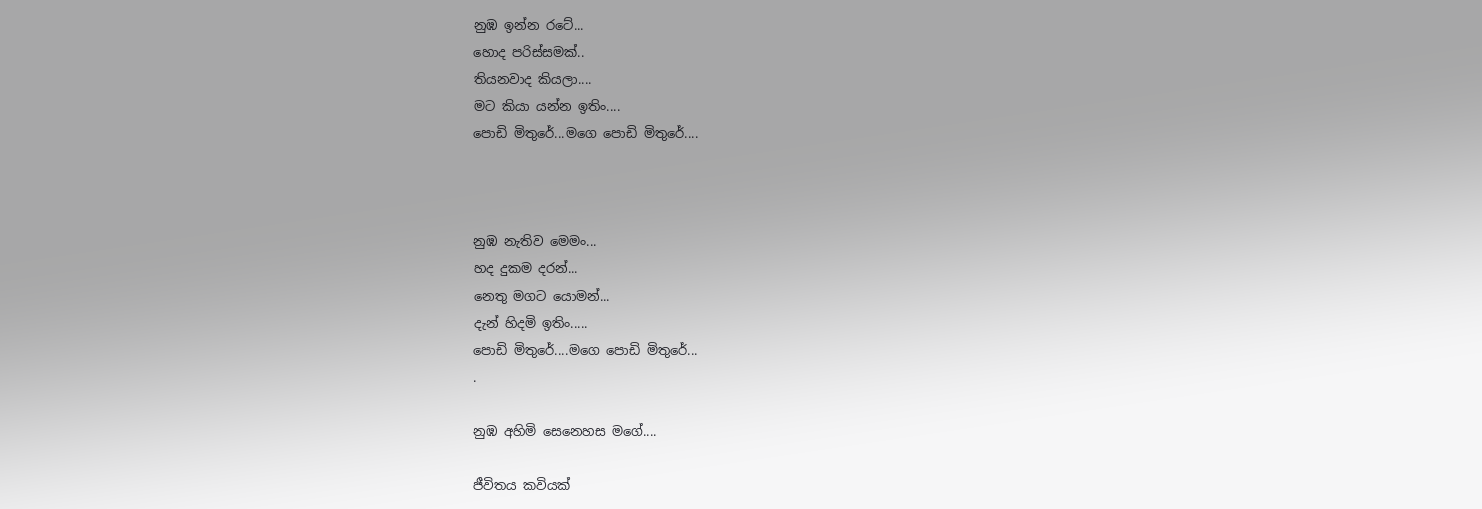නුඹ ඉන්න රටේ...
හොද පරිස්සමක්..
තියනවාද කියලා....
මට කියා යන්න ඉතිං....
පොඩි මිතුරේ...මගෙ පොඩි මිතුරේ....



නුඹ නැතිව මෙමං...
හද දුකම දරන්...
නෙතු මගට යොමන්...
දැන් හිදමි ඉතිං.....
පොඩි මිතුරේ....මගෙ පොඩි මිතුරේ...
.

නුඹ අහිමි සෙනෙහස මගේ....

ජීවිතය කවියක්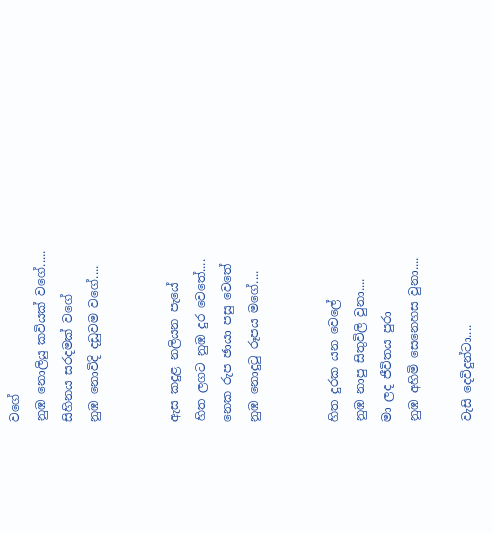වගේ
නුඹ නොලියු කවියක් වගේ.....
සිහිනය සරදමක් වගේ
නුඹ නොවිදි දඩුවම වගේ....


ඇස කදුළ නලියන පැයේ
හිත ලගට නුඹ දුර වෙතේ....
නෙක රුප ඡායා පසු වෙතේ
නුඹ නොදුටු රූපය මගේ....


හිත දුරක යන වෙලේ
නුඹ නාපු සිතුවිලි වුනා....
මා ලද ජීවිතය පුරා
නුඹ අහිමි සෙනෙහස වුනා....

වැසි දෙවිදුන්ටා....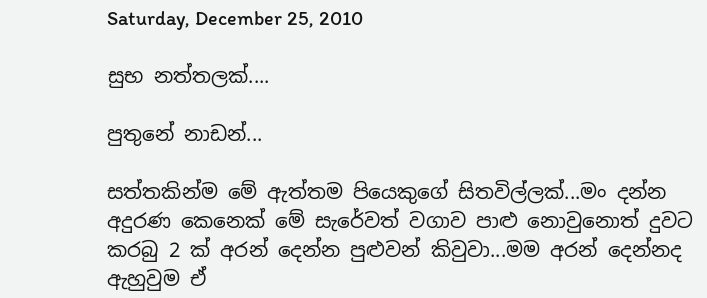Saturday, December 25, 2010

සුභ නත්තලක්....

පුතුනේ නාඩන්...

සත්තකින්ම මේ ඇත්තම පියෙකුගේ සිතවිල්ලක්...මං දන්න අදුරණ කෙනෙක් මේ සැරේවත් වගාව පාළු නොවුනොත් දුවට කරබු 2 ක් අරන් දෙන්න පුළුවන් කිවුවා...මම අරන් දෙන්නද ඇහුවුම ඒ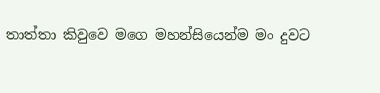තාත්තා කිවුවෙ මගෙ මහන්සියෙන්ම මං දුවට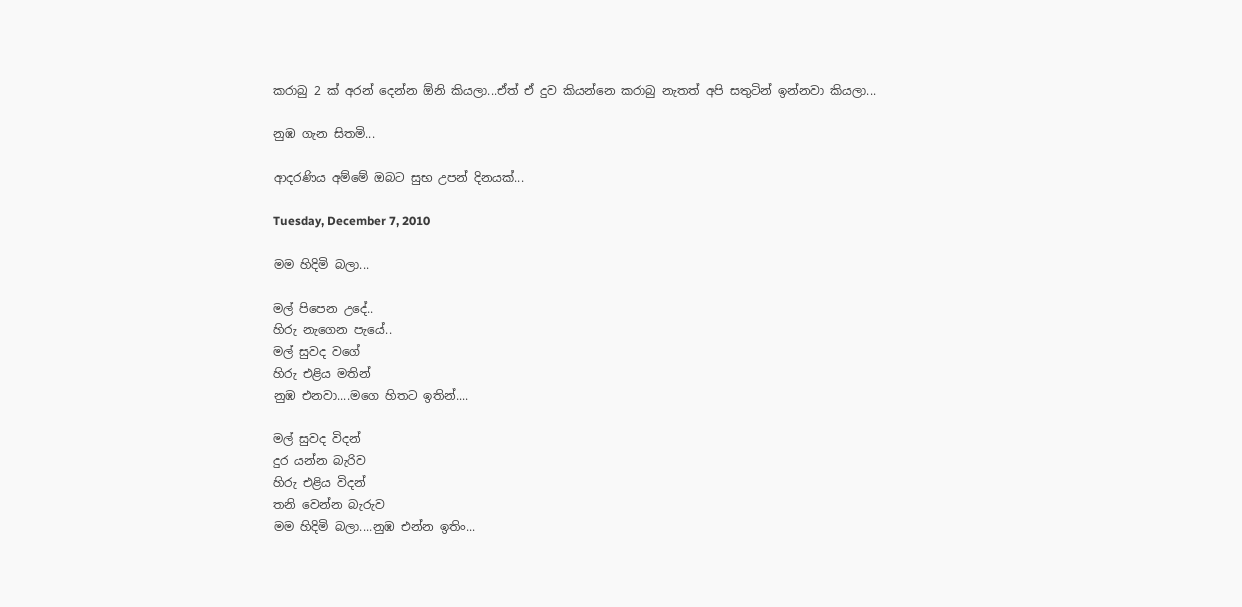කරාබු 2 ක් අරන් දෙන්න ඕනි කියලා...ඒත් ඒ දුව කියන්නෙ කරාබු නැතත් අපි සතුටින් ඉන්නවා කියලා...

නුඹ ගැන සිතමි...

ආදරණිය අම්මේ ඔබට සුභ උපන් දිනයක්...

Tuesday, December 7, 2010

මම හිදිමි බලා...

මල් පිපෙන උදේ..
හිරු නැගෙන පැයේ..
මල් සුවද වගේ
හිරු එළිය මතින්
නුඹ එනවා....මගෙ හිතට ඉතින්....

මල් සුවද විදන්
දුර යන්න බැරිව
හිරු එළිය විදන්
තනි වෙන්න බැරුව
මම හිදිමි බලා....නුඹ එන්න ඉතිං...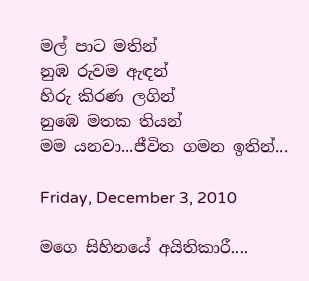මල් පාට මතින්
නුඹ රුවම ඇඳන්
හිරු කිරණ ලගින්
නුඹෙ මතක තියන්
මම යනවා...ජීවිත ගමන ඉතින්...

Friday, December 3, 2010

මගෙ සිහිනයේ අයිතිකාරී....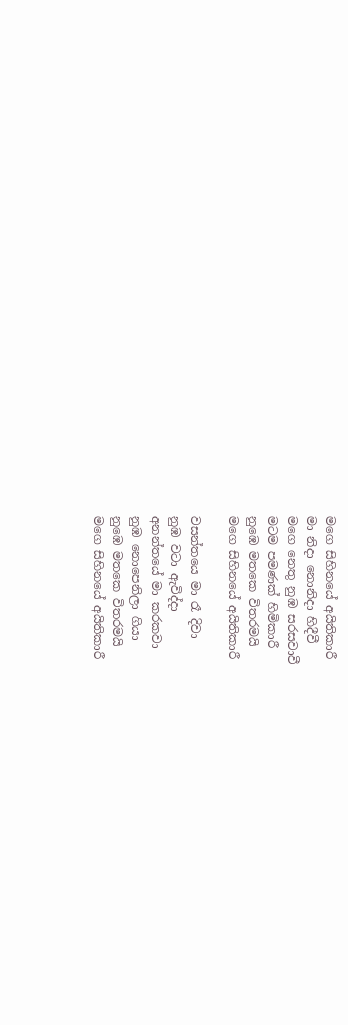මගෙ සිහිනයේ අයිතිකාරී
මා නිදා නොනිදා හිදීවී
මගෙ නෙතු නුඹ සරසවාවී
මටම පමණක් හිමිකාරී
නුඹෙ මතකෙ විතරමයි
මගෙ සිහිනයේ අයිතිකාරී

වසන්තයෙ මා රෑ දිවා
නුඹ වටා ඇවිද්දා
අනන්තයේ මා කරකවා
නුඹ නොපෙනිලා ගියා
නුඹෙ මතකෙ විතරමයි
මගෙ සිහිනයේ අයිතිකාරී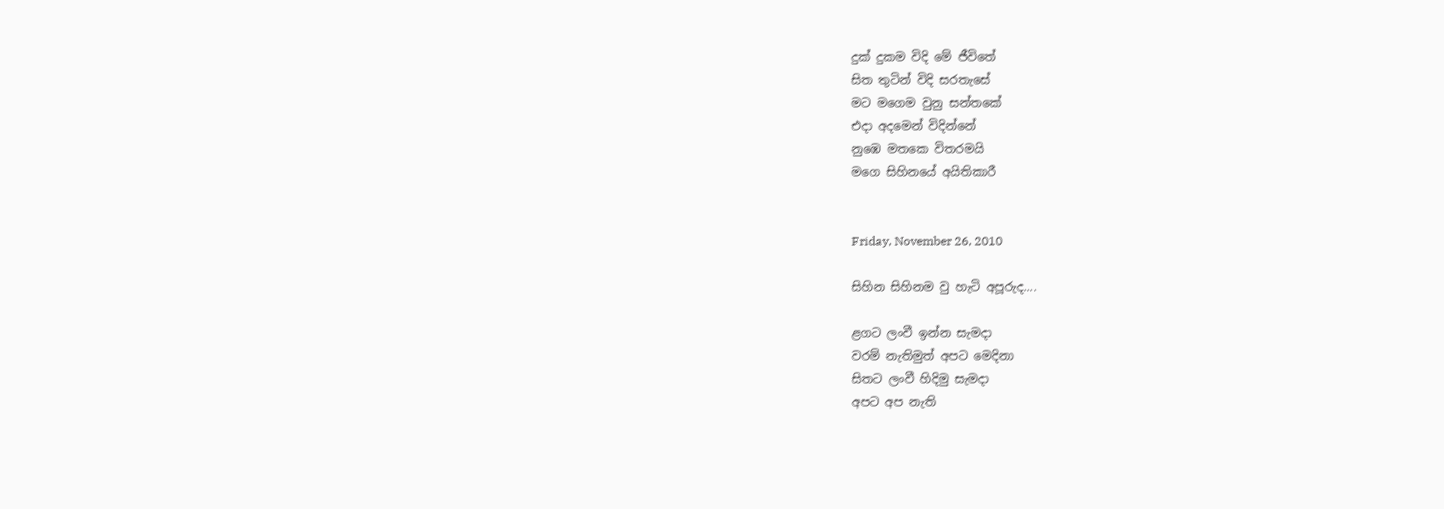දුක් දුකම විදි මේ ජීවිතේ
සිත තුටින් විදි සරතැසේ
මට මගෙම වුනු සන්තකේ
එදා අදමෙන් විදින්නේ
නුඹෙ මතකෙ විතරමයි
මගෙ සිහිනයේ අයිතිකාරී


Friday, November 26, 2010

සිහින සිහිනම වු හැටි අපූරුද....

ළගට ලංවී ඉන්න සැමදා
වරම් නැතිමුත් අපට මෙදිනා
සිතට ලංවී හිදිමු සැමදා
අපට අප නැති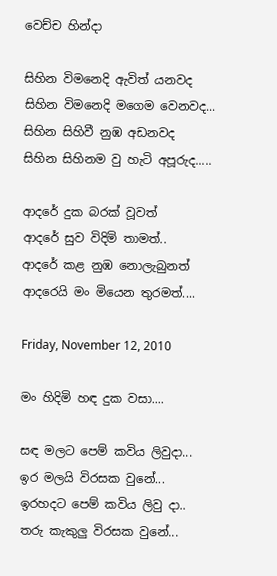වෙච්ච හින්දා

සිහින විමනෙදි ඇවිත් යනවද
සිහින විමනෙදි මගෙම වෙනවද...
සිහින සිහිවී නුඹ අඩනවද
සිහින සිහිනම වු හැටි අපූරුද.....

ආදරේ දුක බරක් වූවත්
ආදරේ සුව විදිමි තාමත්..
ආදරේ කළ නුඹ නොලැබුනත්
ආදරෙයි මං මියෙන තුරමත්....

Friday, November 12, 2010

මං හිදිමි හඳ දුක වසා....

සඳ මලට පෙම් කවිය ලිවුදා...
ඉර මලයි විරසක වුනේ...
ඉරහදට පෙම් කවිය ලිවු දා..
තරු කැකුලු විරසක වුනේ...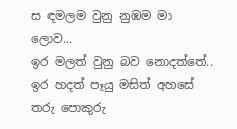ස ඳමලම වුනු නුඹම මා ලොව...
ඉර මලත් වුනු බව නොදත්තේ..
ඉර හදත් පෑයු මසිත් අහසේ
තරු පොකුරු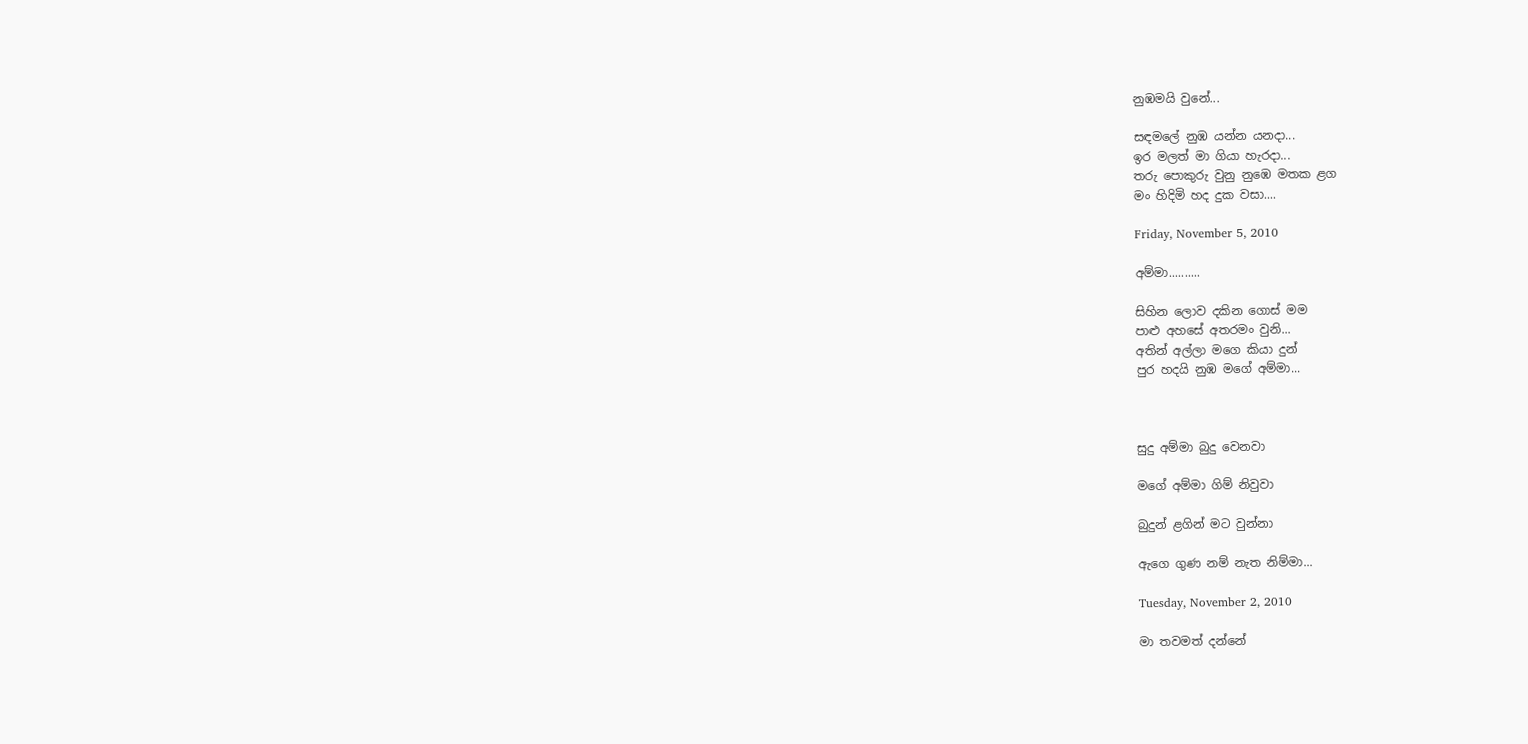නුඹමයි වුනේ...

සඳමලේ නුඹ යන්න යනදා...
ඉර මලත් මා ගියා හැරදා...
තරු පොකුරු වුනු නුඹෙ මතක ළග
මං හිදිමි හද දුක වසා....

Friday, November 5, 2010

අම්මා..........

සිහින ලොව දකින ගොස් මම
පාළු අහසේ අතරමං වුනි...
අතින් අල්ලා මගෙ කියා දුන්
පුර හදයි නුඹ මගේ අම්මා...



සුදු අම්මා බුදු වෙනවා

මගේ අම්මා ගිම් නිවුවා

බුදුන් ළගින් මට වුන්නා

ඇගෙ ගුණ නම් නැත නිම්මා...

Tuesday, November 2, 2010

මා තවමත් දන්නේ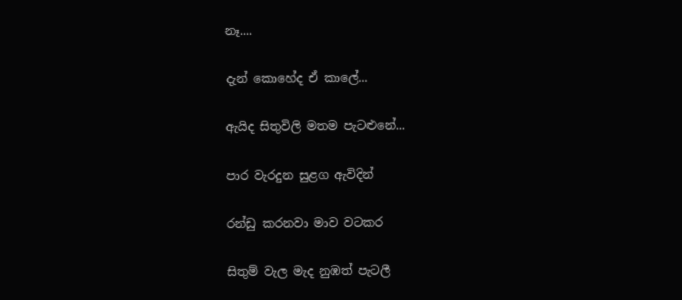නෑ....

දැන් කොහේද ඒ කාලේ...

ඇයිද සිතුවිලි මතම පැටළුනේ...

පාර වැරදුන සුළග ඇවිදින්

රන්ඩු කරනවා මාව වටකර

සිතුම් වැල මැද නුඹත් පැටලී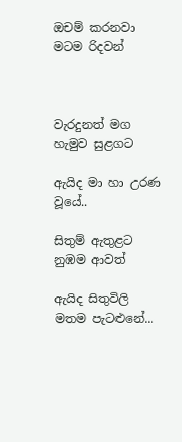ඔචම් කරනවා මටම රිදවන්



වැරදුනත් මග හැමුව සුළගට

ඇයිද මා හා උරණ වූයේ..

සිතුම් ඇතුළට නුඹම ආවත්

ඇයිද සිතුවිලි මතම පැටළුනේ...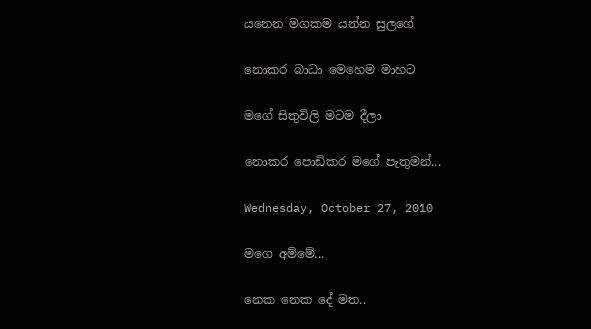යනෙන මගකම යන්න සුලගේ

නොකර බාධා මෙහෙම මාහට

මගේ සිතුවිලි මටම දීලා

නොකර පොඩිකර මගේ පැතුමන්...

Wednesday, October 27, 2010

මගෙ අම්මේ...

නෙක නෙක දේ මත..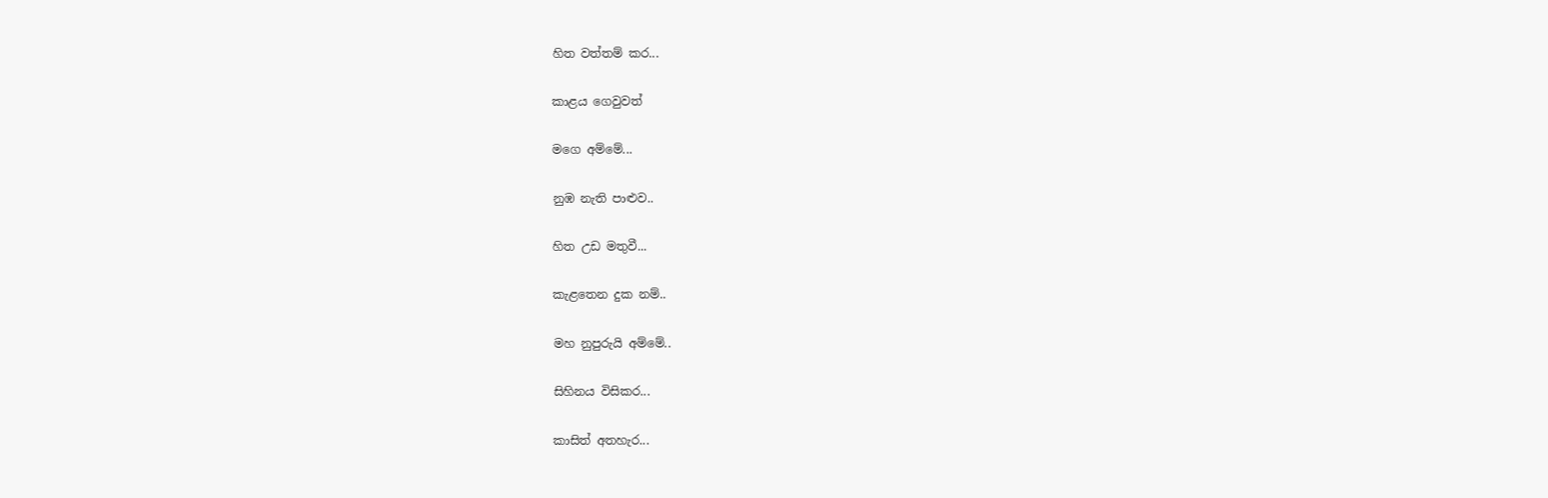හිත වත්තම් කර...

කාළය ගෙවුවත්

මගෙ අම්මේ...

නුඹ නැති පාළුව..

හිත උඩ මතුවී...

කැළතෙන දුක නම්..

මහ නුපුරුයි අම්මේ..

සිහිනය විසිකර...

කාසිත් අතහැර...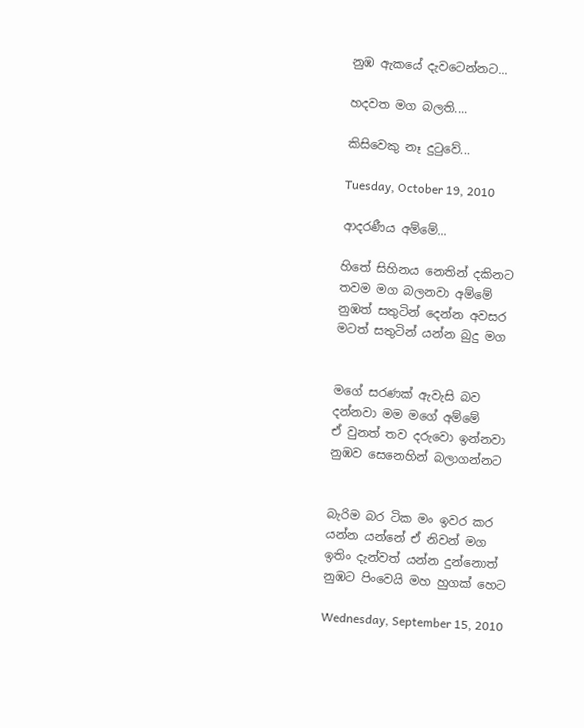නුඹ ඇකයේ දැවටෙන්නට...

හදවත මග බලති....

කිසිවෙකු නෑ දුටුවේ...

Tuesday, October 19, 2010

ආදරණීය අම්මේ...

හිතේ සිහිනය නෙතින් දකිනට
තවම මග බලනවා අම්මේ
නුඹත් සතුටින් දෙන්න අවසර
මටත් සතුටින් යන්න බුදු මග


මගේ සරණක් ඇවැසි බව
දන්නවා මම මගේ අම්මේ
ඒ වුනත් තව දරුවො ඉන්නවා
නුඹව සෙනෙහින් බලාගන්නට


බැරිම බර ටික මං ඉවර කර
යන්න යන්නේ ඒ නිවන් මග
ඉතිං දැන්වත් යන්න දුන්නොත්
නුඹට පිංවෙයි මහ හුගක් හෙට

Wednesday, September 15, 2010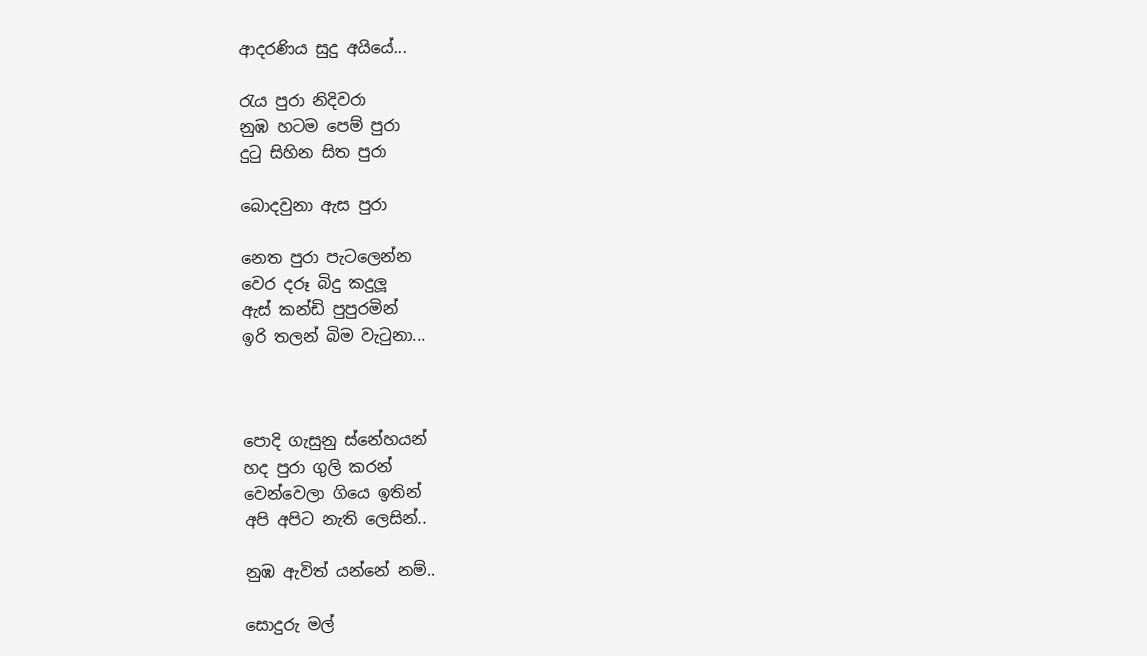ආදරණිය සුදු අයියේ...

රැය පුරා නිදිවරා
නුඹ හටම පෙම් පුරා
දුටු සිහින සිත පුරා

බොදවුනා ඇස පුරා

නෙත පුරා පැටලෙන්න
වෙර දරූ බිදු කදුලූ
ඇස් කන්ඩි පුපුරමින්
ඉරි තලන් බිම වැටුනා...



පොදි ගැසුනු ස්නේහයන්
හද පුරා ගුලි කරන්
වෙන්වෙලා ගියෙ ඉතින්
අපි අපිට නැති ලෙසින්..

නුඹ ඇවිත් යන්නේ නම්..

සොදුරු මල්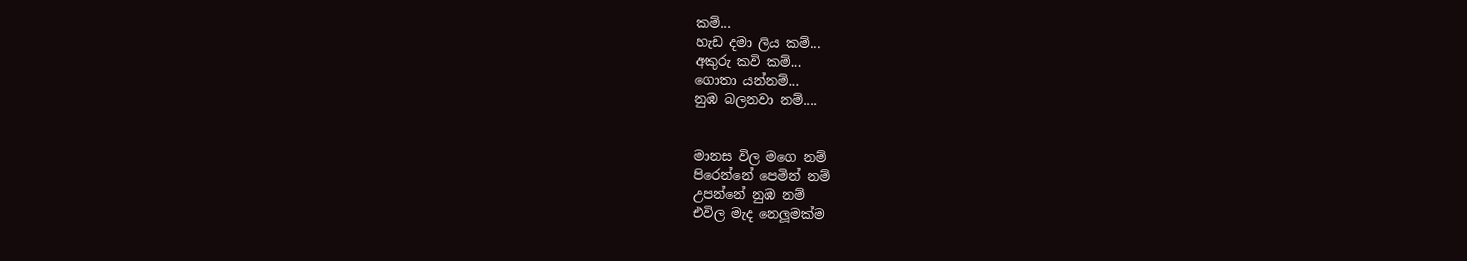කම්...
හැඩ දමා ලිය කම්...
අකුරු කවි කම්...
ගොතා යන්නම්...
නුඹ බලනවා නම්....


මානස විල මගෙ නම්
පිරෙන්නේ පෙමින් නම්
උපන්නේ නුඹ නම්
එවිල මැද නෙලූමක්ම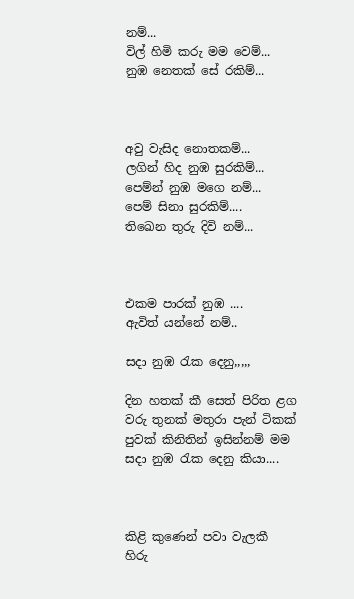නම්...
විල් හිමි කරු මම වෙම්...
නුඹ නෙතක් සේ රකිම්...



අවු වැසිද නොතකම්...
ලගින් හිද නුඹ සුරකිම්...
පෙම්න් නුඹ මගෙ නම්...
පෙම් සිනා සුරකිම්....
තිඛෙන තුරු දිවි නම්...



එකම පාරක් නුඹ ....
ඇවිත් යන්නේ නම්..

සදා නුඹ රැක දෙනු,,,,,

දින හතක් කී සෙත් පිරිත ළග
වරු තුනක් මතුරා පැන් ටිකක්
පුවක් කිනිතින් ඉසින්නම් මම
සදා නුඹ රැක දෙනු කියා....



කිළි කුණෙන් පවා වැලකී
හිරු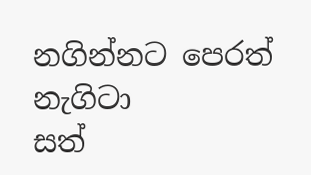නගින්නට පෙරත් නැගිටා
සත්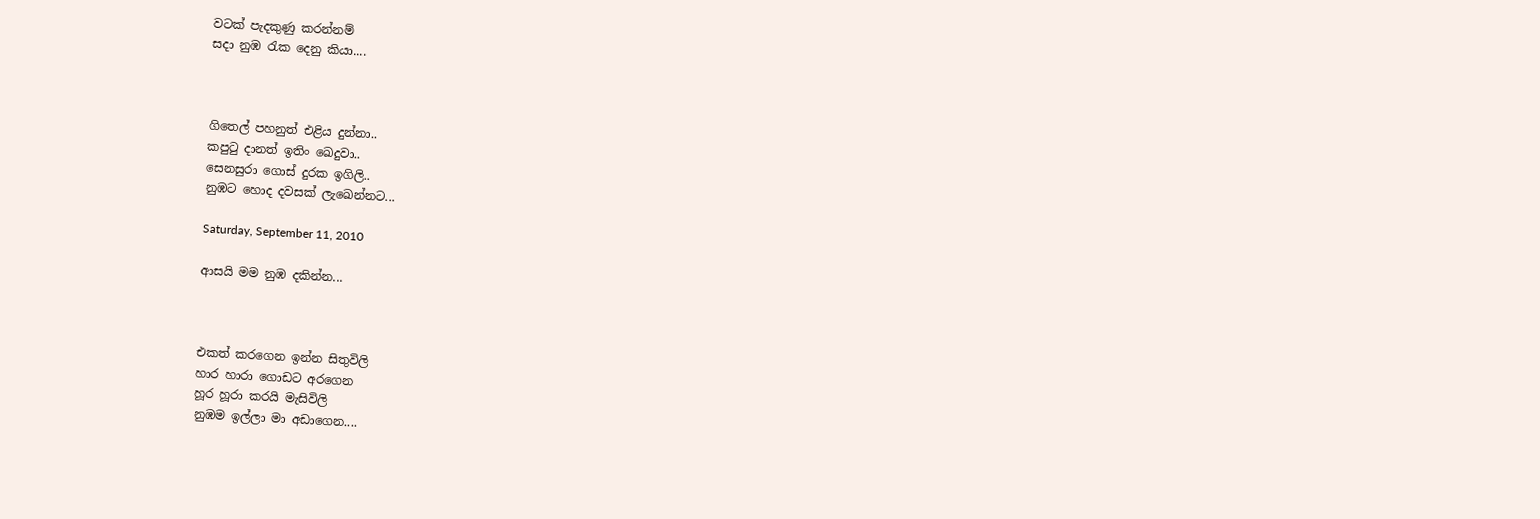වටක් පැදකුණු කරන්නම්
සදා නුඹ රැක දෙනු කියා....



ගිතෙල් පහනුත් එළිය දුන්නා..
කපුටු දානත් ඉතිං ඛෙදුවා..
සෙනසුරා ගොස් දුරක ඉගිලි..
නුඹට හොද දවසක් ලැඛෙන්නට...

Saturday, September 11, 2010

ආසයි මම නුඹ දකින්න...



එකත් කරගෙන ඉන්න සිතුවිලි
හාර හාරා ගොඩට අරගෙන
හූර හූරා කරයි මැසිවිලි
නුඹම ඉල්ලා මා අඩාගෙන....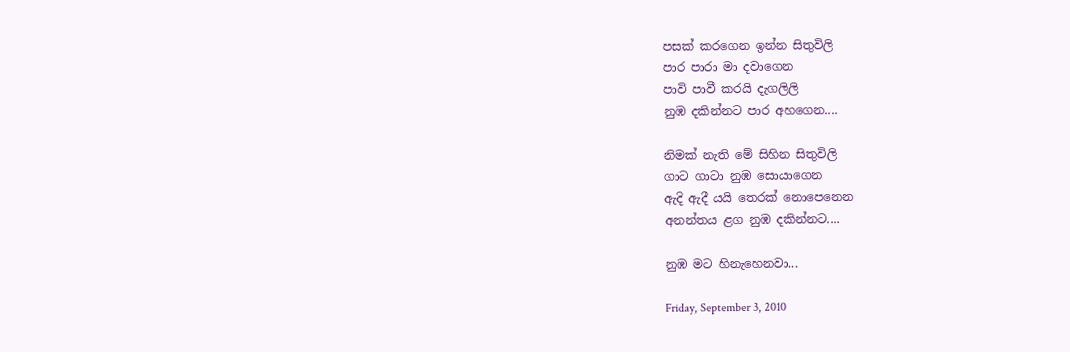පසක් කරගෙන ඉන්න සිතුවිලි
පාර පාරා මා දවාගෙන
පාවි පාවී කරයි දැගලිලි
නුඹ දකින්නට පාර අහගෙන....

නිමක් නැති මේ සිහින සිතුවිලි
ගාට ගාටා නුඹ සොයාගෙන
ඇදි ඇදී යයි තෙරක් නොපෙනෙන
අනන්තය ළග නුඹ දකින්නට....

නුඹ මට හිනැහෙනවා...

Friday, September 3, 2010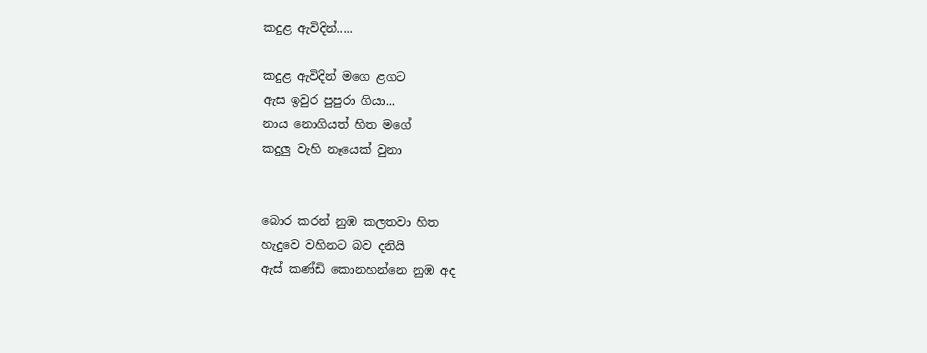කදුළ ඇවිදින්.....

කදුළ ඇවිදින් මගෙ ළගට
ඇස ඉවුර පුපුරා ගියා...
නාය නොගියත් හිත මගේ
කදුලු වැහි නෑයෙක් වුනා


බොර කරන් නුඹ කලතවා හිත
හැදුවෙ වහිනට බව දනියි
ඇස් කණ්ඩි කොනහන්නෙ නුඹ අද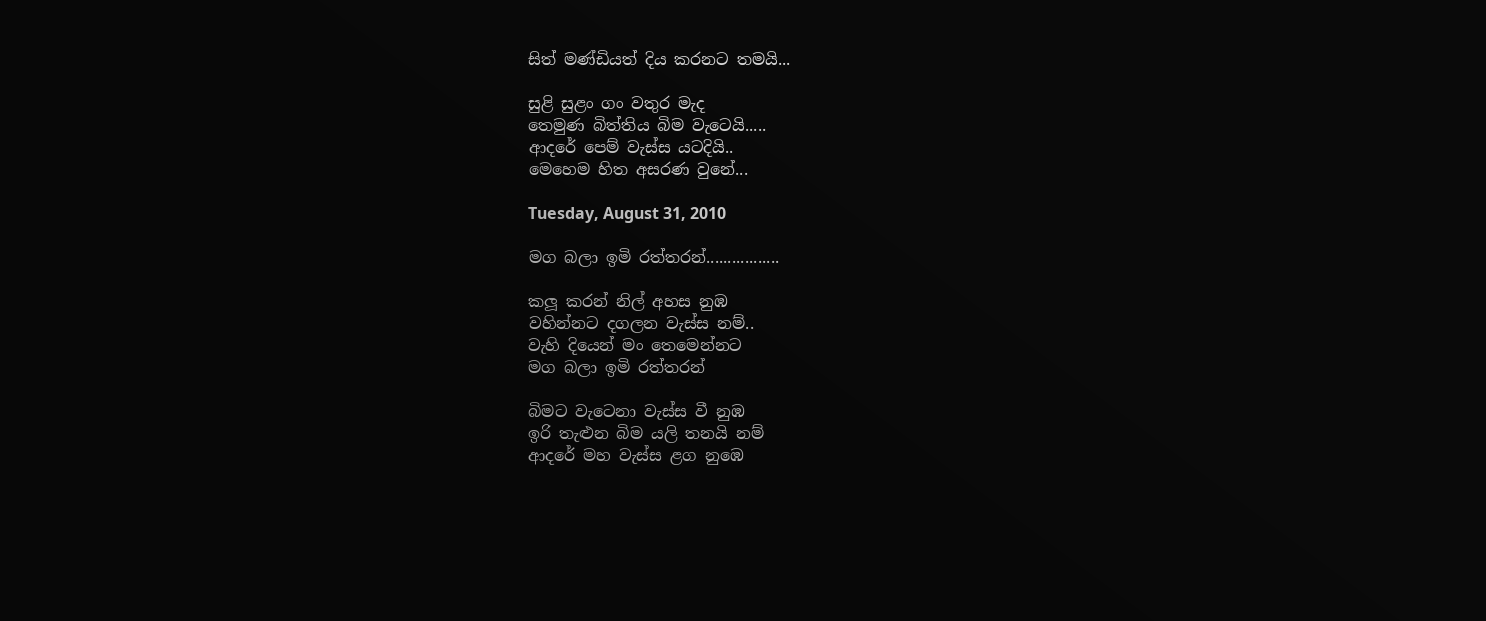සිත් මණ්ඩියත් දිය කරනට තමයි...

සුළි සුළං ගං වතුර මැද
තෙමුණ බිත්තිය බිම වැටෙයි.....
ආදරේ පෙම් වැස්ස යටදියි..
මෙහෙම හිත අසරණ වුනේ...

Tuesday, August 31, 2010

මග බලා ඉමි රත්තරන්.................

කලූ කරන් නිල් අහස නුඹ
වහින්නට දගලන වැස්ස නම්..
වැහි දියෙන් මං තෙමෙන්නට
මග බලා ඉමි රත්තරන්

බිමට වැටෙනා වැස්ස වී නුඹ
ඉරි තැළුන බිම යලි තනයි නම්
ආදරේ මහ වැස්ස ළග නුඹෙ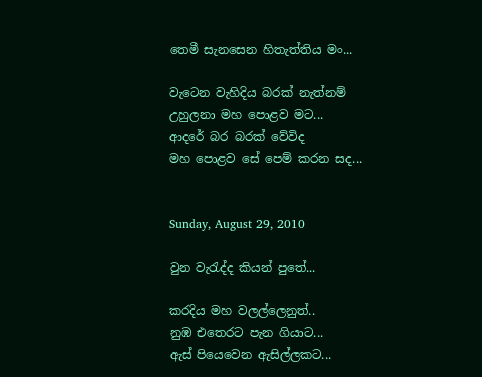තෙමී සැනසෙන හිතැත්තිය මං...

වැටෙන වැහිදිය බරක් නැත්නම්
උහුලනා මහ පොළව මට...
ආදරේ බර බරක් වේවිද
මහ පොළව සේ පෙම් කරන සද...


Sunday, August 29, 2010

වුන වැරැද්ද කියන් පුතේ...

කරදිය මහ වලල්ලෙනුත්..
නුඹ එතෙරට පැන ගියාට...
ඇස් පියෙවෙන ඇසිල්ලකට...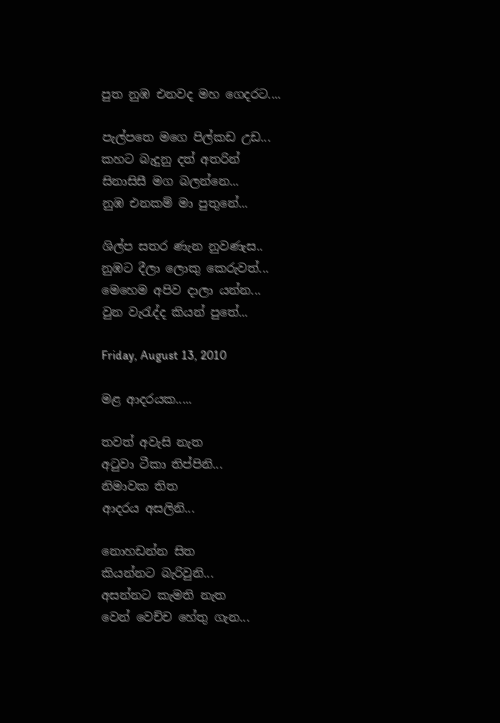පුත නුඹ එනවද මහ ගෙදරට....

පැල්පතෙ මගෙ පිල්කඩ උඩ...
කහට බැදුනු දත් අතරින්
සිනාසිසී මග බලන්නෙ...
නුඹ එනකම් මා පුතුනේ...

ශිල්ප සතර ණැන නුවණැස..
නුඹට දීලා ලොකු කෙරුවත්...
මෙහෙම අපිව දාලා යන්න...
වුන වැරැද්ද කියන් පුතේ...

Friday, August 13, 2010

මළ ආදරයක.....

තවත් අවැසි නැත
අටුවා ටීකා තිප්පිනි...
නිමාවක තිත
ආදරය අසලිනි...

නොහඩන්න සිත
කියන්නට බැරිවුනි...
අසන්නට කැමති නැත
වෙන් වෙච්ච හේතු ගැන...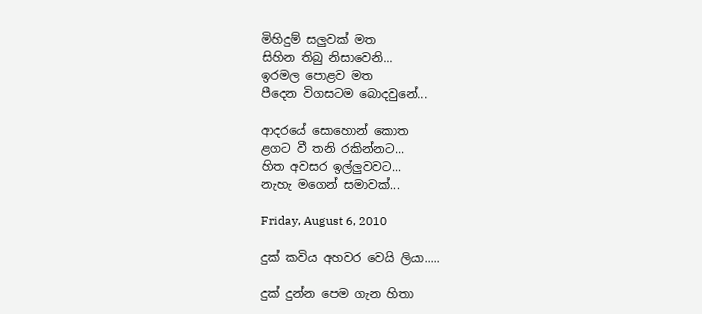මිහිදුම් සලුවක් මත
සිහින තිබු නිසාවෙනි...
ඉරමල පොළව මත
පීදෙන විගසටම බොදවුනේ...

ආදරයේ සොහොන් කොත
ළගට වී තනි රකින්නට...
හිත අවසර ඉල්ලුවවට...
නැහැ මගෙන් සමාවක්...

Friday, August 6, 2010

දුක් කවිය අහවර වෙයි ලියා.....

දුක් දුන්න පෙම ගැන හිතා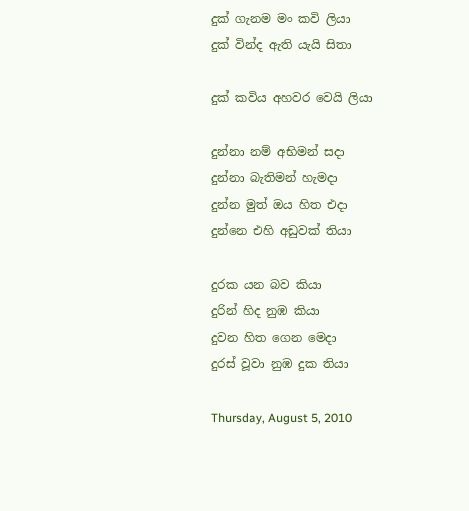දුක් ගැනම මං කවි ලියා
දුක් වින්ද ඇති යැයි සිතා

දුක් කවිය අහවර වෙයි ලියා

දුන්නා නම් අභිමන් සදා
දුන්නා බැතිමන් හැමදා
දුන්න මුත් ඔය හිත එදා
දුන්නෙ එහි අඩුවක් තියා

දුරක යන බව කියා
දුරින් හිද නුඹ කියා
දුවන හිත ගෙන මෙදා
දුරස් වූවා නුඹ දුක තියා

Thursday, August 5, 2010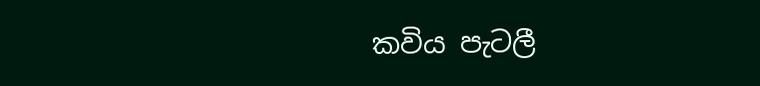කවිය පැටලී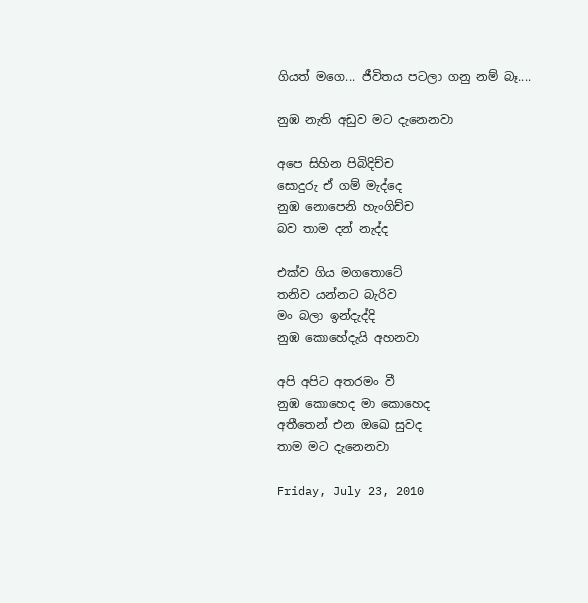ගියත් මගෙ... ජීවිතය පටලා ගනු නම් බෑ....

නුඹ නැති අඩුව මට දැනෙනවා

අපෙ සිහින පිබිදිච්ච
සොදුරු ඒ ගම් මැද්දෙ
නුඹ නොපෙනි හැංගිච්ච
බව තාම දන් නැද්ද

එක්ව ගිය මගතොටේ
තනිව යන්නට බැරිව
මං බලා ඉන්දැද්දි
නුඹ කොහේදැයි අහනවා

අපි අපිට අතරමං වී
නුඹ කොහෙද මා කොහෙද
අතීතෙන් එන ඔඛෙ සුවද
තාම මට දැනෙනවා

Friday, July 23, 2010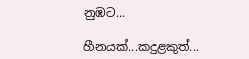නුඹට...

හීනයක්...කදුළකුත්...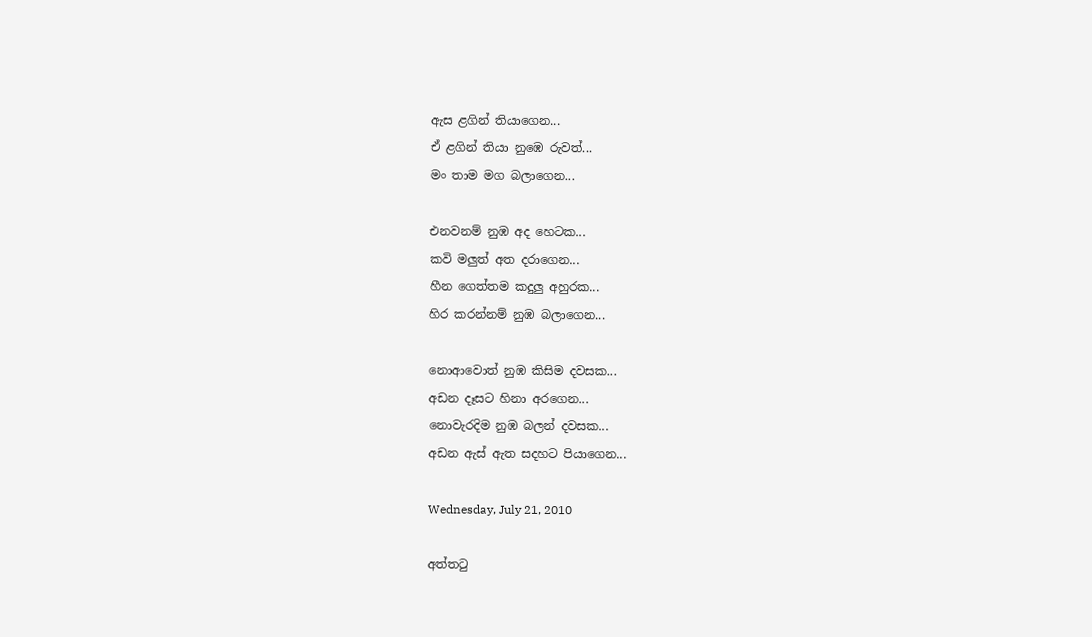ඇස ළගින් තියාගෙන...
ඒ ළගින් තියා නුඹෙ රුවත්...
මං තාම මග බලාගෙන...

එනවනම් නුඹ අද හෙටක...
කවි මලුත් අත දරාගෙන...
හීන ගෙත්තම කදුලු අහුරක...
හිර කරන්නම් නුඹ බලාගෙන...

නොආවොත් නුඹ කිසිම දවසක...
අඩන දෑසට හිනා අරගෙන...
නොවැරදිම නුඹ බලන් දවසක...
අඩන ඇස් ඇත සදහට පියාගෙන...

Wednesday, July 21, 2010

අත්තටු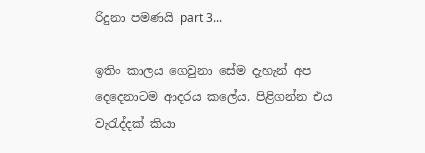රිදුනා පමණයි part 3...

ඉතිං කාලය ගෙවුනා සේම දැහැන් අප දෙදෙනාටම ආදරය කලේය. පිළිගන්න එය වැරැද්දක් කියා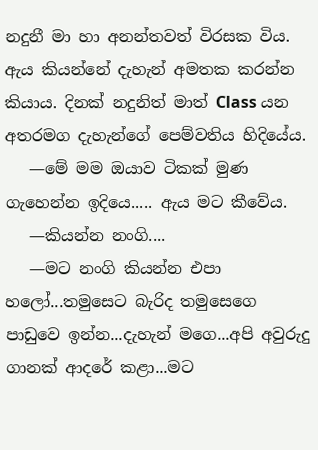නදුනී මා හා අනන්තවත් විරසක විය. ඇය කියන්නේ දැහැන් අමතක කරන්න කියාය. දිනක් නදුනිත් මාත් Class යන අතරමග දැහැන්ගේ පෙම්වතිය හිදියේය.
   —මේ මම ඔයාව ටිකක් මුණ ගැහෙන්න ඉදියෙ..... ඇය මට කීවේය.
   —කියන්න නංගි....
   —මට නංගි කියන්න එපා හලෝ...තමුසෙට බැරිද තමුසෙගෙ පාඩුවෙ ඉන්න...දැහැන් මගෙ...අපි අවුරුදු ගානක් ආදරේ කළා...මට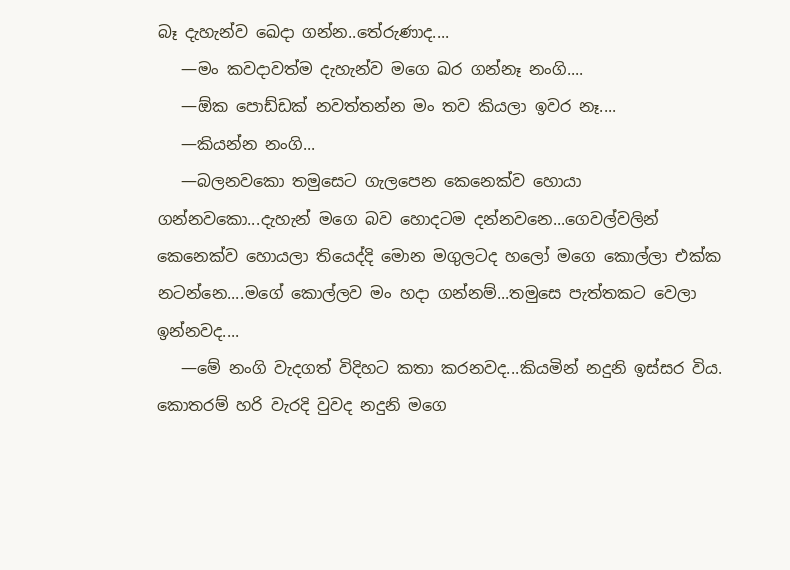බෑ දැහැන්ව ඛෙදා ගන්න..තේරුණාද....
   —මං කවදාවත්ම දැහැන්ව මගෙ ඛර ගන්නෑ නංගි....
   —ඕක පොඩ්ඩක් නවත්තන්න මං තව කියලා ඉවර නෑ....
   —කියන්න නංගි...
   —බලනවකො තමුසෙට ගැලපෙන කෙනෙක්ව හොයා ගන්නවකො...දැහැන් මගෙ බව හොදටම දන්නවනෙ...ගෙවල්වලින් කෙනෙක්ව හොයලා තියෙද්දි මොන මගුලටද හලෝ මගෙ කොල්ලා එක්ක නටන්නෙ....මගේ කොල්ලව මං හදා ගන්නම්...තමුසෙ පැත්තකට වෙලා ඉන්නවද....
   —මේ නංගි වැදගත් විදිහට කතා කරනවද...කියමින් නදුනි ඉස්සර විය. කොතරම් හරි වැරදි වුවද නදුනි මගෙ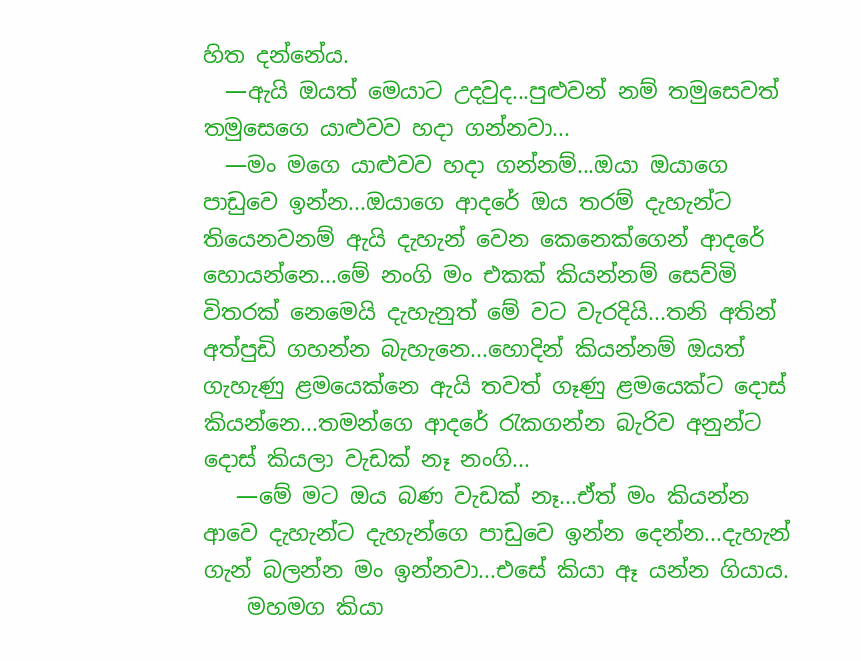හිත දන්නේය.
  —ඇයි ඔයත් මෙයාට උදවුද...පුළුවන් නම් තමුසෙවත් තමුසෙගෙ යාළුවව හදා ගන්නවා...
  —මං මගෙ යාළුවව හදා ගන්නම්...ඔයා ඔයාගෙ පාඩුවෙ ඉන්න...ඔයාගෙ ආදරේ ඔය තරම් දැහැන්ට තියෙනවනම් ඇයි දැහැන් වෙන කෙනෙක්ගෙන් ආදරේ හොයන්නෙ...මේ නංගි මං එකක් කියන්නම් සෙව්මි විතරක් නෙමෙයි දැහැනුත් මේ වට වැරදියි...තනි අතින් අත්පුඩි ගහන්න බැහැනෙ...හොදින් කියන්නම් ඔයත් ගැහැණු ළමයෙක්නෙ ඇයි තවත් ගෑණු ළමයෙක්ට දොස් කියන්නෙ...තමන්ගෙ ආදරේ රැකගන්න බැරිව අනුන්ට දොස් කියලා වැඩක් නෑ නංගි...
   —මේ මට ඔය බණ වැඩක් නෑ...ඒත් මං කියන්න ආවෙ දැහැන්ට දැහැන්ගෙ පාඩුවෙ ඉන්න දෙන්න...දැහැන් ගැන් බලන්න මං ඉන්නවා...එසේ කියා ඈ යන්න ගියාය.
    මහමග කියා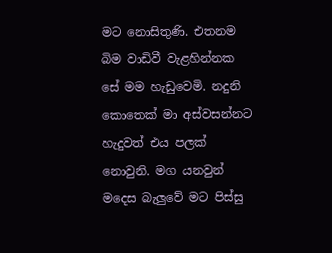මට නොසිතුණි. එතනම බිම වාඩිවී වැළහින්නක සේ මම හැඩුවෙමි. නදුනි කොතෙක් මා අස්වසන්නට හැදුවත් එය පලක් නොවුනි. මග යනවුන් මදෙස බැලුවේ මට පිස්සු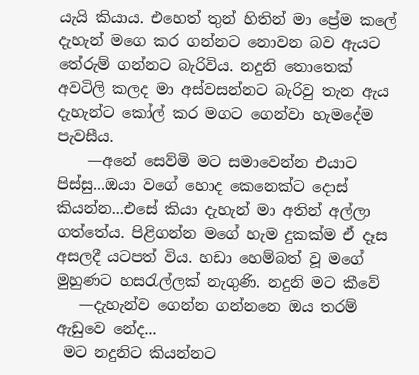යැයි කියාය. එහෙත් තුන් හිතින් මා ප්‍රේම කලේ දැහැන් මගෙ කර ගන්නට නොවන බව ඇයට තේරුම් ගන්නට බැරිවිය. නදුනි තොතෙක් අවටිලි කලද මා අස්වසන්නට බැරිවු තැන ඇය දැහැන්ට කෝල් කර මගට ගෙන්වා හැමදේම පැවසීය.
    —අනේ සෙව්මි මට සමාවෙන්න එයාට පිස්සු...ඔයා වගේ හොද කෙනෙක්ට දොස් කියන්න...එසේ කියා දැහැන් මා අතින් අල්ලා ගත්තේය. පිළිගන්න මගේ හැම දුකක්ම ඒ දෑස අසලදී යටපත් විය. හඩා හෙම්බත් වූ මගේ මුහුණට හසරැල්ලක් නැගුණි. නදුනි මට කීවේ
   —දැහැන්ව ගෙන්න ගන්නනෙ ඔය තරම් ඇඩුවෙ නේද...
 මට නදුනිට කියන්නට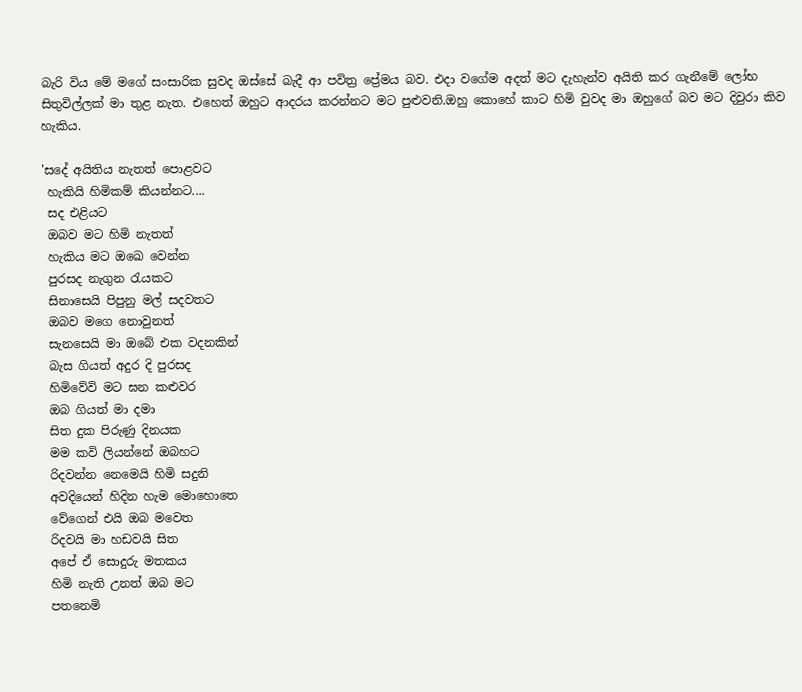බැරි විය මේ මගේ සංසාරික සුවද ඔස්සේ බැදී ආ පවිත්‍ර ප්‍රේමය බව. එදා වගේම අදත් මට දැහැන්ව අයිති කර ගැනීමේ ලෝභ සිතුවිල්ලක් මා තුළ නැත. එහෙත් ඔහුට ආදරය කරන්නට මට පුළුවනි.ඔහු කොහේ කාට හිමි වුවද මා ඔහුගේ බව මට දිවුරා කිව හැකිය.

'සදේ අයිතිය නැතත් පොළවට
 හැකියි හිමිකම් කියන්නට....
 සද එළියට
 ඔබව මට හිමි නැතත්
 හැකිය මට ඔඛෙ වෙන්න
 පුරසද නැගුන රැයකට
 සිනාසෙයි පිපුනු මල් සදවතට
 ඔබව මගෙ නොවුනත්
 සැනසෙයි මා ඔබේ එක වදනකින්
 බැස ගියත් අදුර දි පුරසද
 හිමිවේවි මට ඝන කළුවර
 ඔබ ගියත් මා දමා
 සිත දුක පිරුණු දිනයක
 මම කවි ලියන්නේ ඔබහට
 රිදවන්න නෙමෙයි හිමි සදුනි
 අවදියෙන් හිදින හැම මොහොතෙ
 වේගෙන් එයි ඔබ මවෙත
 රිදවයි මා හඩවයි සිත
 අපේ ඒ සොදුරු මතකය
 හිමි නැති උනත් ඔබ මට
 පතනෙමි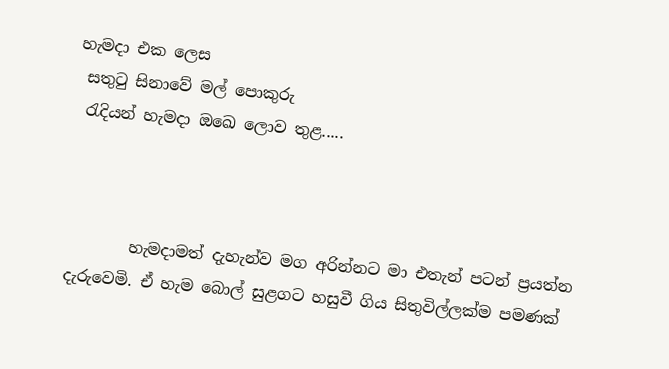හැමදා එක ලෙස
 සතුටු සිනාවේ මල් පොකුරු
 රැදියන් හැමදා ඔඛෙ ලොව තුළ.....



        හැමදාමත් දැහැන්ව මග අරින්නට මා එතැන් පටන් ප්‍රයත්න දැරුවෙමි. ඒ හැම බොල් සුළගට හසුවී ගිය සිතුවිල්ලක්ම පමණක්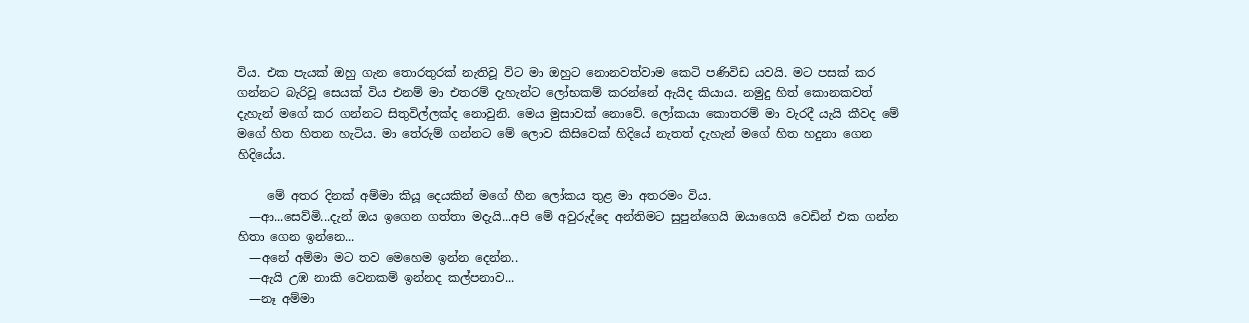විය. එක පැයක් ඔහු ගැන තොරතුරක් නැතිවූ විට මා ඔහුට නොනවත්වාම කෙටි පණිවිඩ යවයි. මට පසක් කර ගන්නට බැරිවූ සෙයක් විය එනම් මා එතරම් දැහැන්ට ලෝභකම් කරන්නේ ඇයිද කියාය. නමුදු හිත් කොනකවත් දැහැන් මගේ කර ගන්නට සිතුවිල්ලක්ද නොවුනි. මෙය මුසාවක් නොවේ. ලෝකයා කොතරම් මා වැරදී යැයි කීවද මේ මගේ හිත හිතන හැටිය. මා තේරුම් ගන්නට මේ ලොව කිසිවෙක් හිදියේ නැතත් දැහැන් මගේ හිත හදුනා ගෙන හිදියේය.

     මේ අතර දිනක් අම්මා කියූ දෙයකින් මගේ හීන ලෝකය තුළ මා අතරමං විය.
  —ආ...සෙව්මි...දැන් ඔය ඉගෙන ගත්තා මදැයි...අපි මේ අවුරුද්දෙ අන්තිමට සුපුන්ගෙයි ඔයාගෙයි වෙඩින් එක ගන්න හිතා ගෙන ඉන්නෙ...
  —අනේ අම්මා මට තව මෙහෙම ඉන්න දෙන්න..
  —ඇයි උඹ නාකි වෙනකම් ඉන්නද කල්පනාව...
  —නෑ අම්මා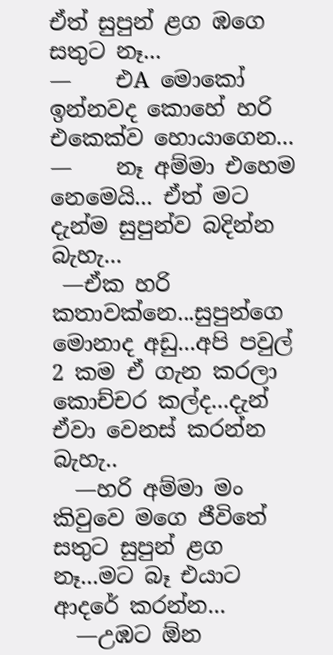ඒත් සුපුන් ළග ඹගෙ සතුට නෑ...
—    එA මොකෝ ඉන්නවද කොහේ හරි එකෙක්ව හොයාගෙන...
—    නෑ අම්මා එහෙම නෙමෙයි... ඒත් මට දැන්ම සුපුන්ව බදින්න බැහැ...
 —ඒක හරි කතාවක්නෙ...සුපුන්ගෙ මොනාද අඩු...අපි පවුල් 2 කම ඒ ගැන කරලා කොච්චර කල්ද...දැන් ඒවා වෙනස් කරන්න බැහැ..
  —හරි අම්මා මං කිවුවෙ මගෙ ජීවිතේ සතුට සුපුන් ළග නෑ...මට බෑ එයාට ආදරේ කරන්න...
  —උඹට ඕන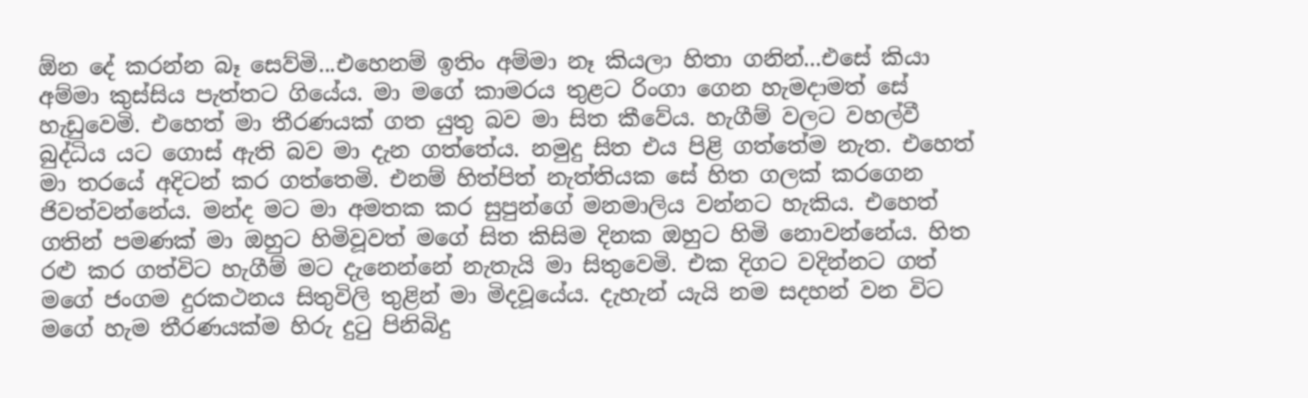ඕන දේ කරන්න බෑ සෙව්මි...එහෙනම් ඉතිං අම්මා නෑ කියලා හිතා ගනින්...එසේ කියා අම්මා කුස්සිය පැත්තට ගියේය. මා මගේ කාමරය තුළට රිංගා ගෙන හැමදාමත් සේ හැඩුවෙමි. එහෙත් මා තීරණයක් ගත යුතු බව මා සිත කීවේය. හැගීම් වලට වහල්වී බුද්ධිය යට ගොස් ඇති බව මා දැන ගත්තේය. නමුදු සිත එය පිළි ගත්තේම නැත. එහෙත් මා තරයේ අදිටන් කර ගත්තෙමි. එනම් හිත්පිත් නැත්තියක සේ හිත ගලක් කරගෙන ජිවත්වන්නේය. මන්ද මට මා අමතක කර සුපුන්ගේ මනමාලිය වන්නට හැකිය. එහෙත් ගතින් පමණක් මා ඔහුට හිමිවූවත් මගේ සිත කිසිම දිනක ඔහුට හිමි නොවන්නේය. හිත රළු කර ගත්විට හැගීම් මට දැනෙන්නේ නැතැයි මා සිතුවෙමි. එක දිගට වදින්නට ගත් මගේ ජංගම දුරකථනය සිතුවිලි තුළින් මා මිදවූයේය. දැහැන් යැයි නම සදහන් වන විට මගේ හැම තීරණයක්ම හිරු දුටු පිනිබිදු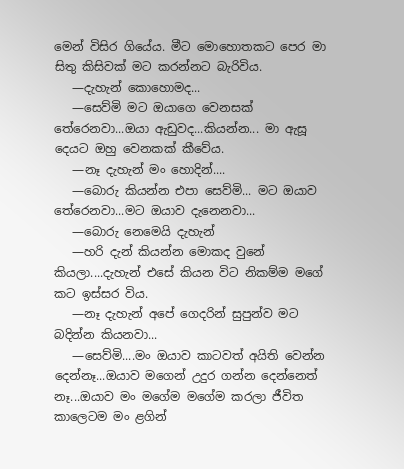මෙන් විසිර ගියේය. මීට මොහොතකට පෙර මා සිතු කිසිවක් මට කරන්නට බැරිවිය.
   —දැහැන් කොහොමද...
   —සෙව්මි මට ඔයාගෙ වෙනසක් තේරෙනවා...ඔයා ඇඩුවද...කියන්න... මා ඇසූ දෙයට ඔහු වෙනකක් කීවේය.
   —නෑ දැහැන් මං හොදින්....
   —බොරු කියන්න එපා සෙව්මි... මට ඔයාව තේරෙනවා...මට ඔයාව දැනෙනවා...
   —බොරු නෙමෙයි දැහැන්
   —හරි දැන් කියන්න මොකද වුනේ කියලා....දැහැන් එසේ කියන විට නිකම්ම මගේ කට ඉස්සර විය.
   —නෑ දැහැන් අපේ ගෙදරින් සුපුන්ව මට බදින්න කියනවා...
   —සෙව්මි....මං ඔයාව කාටවත් අයිති වෙන්න දෙන්නෑ...ඔයාව මගෙන් උදුර ගන්න දෙන්නෙත් නෑ...ඔයාව මං මගේම මගේම කරලා ජීවිත කාලෙටම මං ළගින්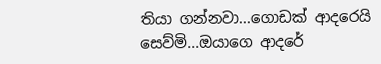තියා ගන්නවා...ගොඩක් ආදරෙයි සෙව්මි...ඔයාගෙ ආදරේ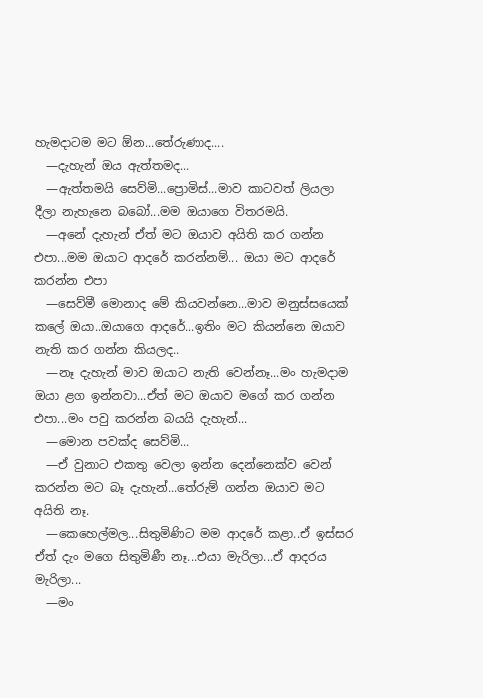හැමදාටම මට ඕන...තේරුණාද....
  —දැහැන් ඔය ඇත්තමද...
  —ඇත්තමයි සෙව්මි...ප්‍රොමිස්...මාව කාටවත් ලියලා දීලා නැහැනෙ බබෝ...මම ඔයාගෙ විතරමයි.
  —අනේ දැහැන් ඒත් මට ඔයාව අයිති කර ගන්න එපා...මම ඔයාට ආදරේ කරන්නම්... ඔයා මට ආදරේ කරන්න එපා
  —සෙව්මී මොනාද මේ කියවන්නෙ...මාව මනුස්සයෙක් කලේ ඔයා..ඔයාගෙ ආදරේ...ඉතිං මට කියන්නෙ ඔයාව නැති කර ගන්න කියලද..
  —නෑ දැහැන් මාව ඔයාට නැති වෙන්නෑ...මං හැමදාම ඔයා ළග ඉන්නවා...ඒත් මට ඔයාව මගේ කර ගන්න එපා...මං පවු කරන්න බයයි දැහැන්...
  —මොන පවක්ද සෙව්මි...
  —ඒ වුනාට එකතු වෙලා ඉන්න දෙන්නෙක්ව වෙන් කරන්න මට බෑ දැහැන්...තේරුම් ගන්න ඔයාව මට අයිති නෑ.
  —කෙහෙල්මල...සිතුමිණිට මම ආදරේ කළා..ඒ ඉස්සර ඒත් දැං මගෙ සිතුමිණී නෑ...එයා මැරිලා...ඒ ආදරය මැරිලා...
  —මං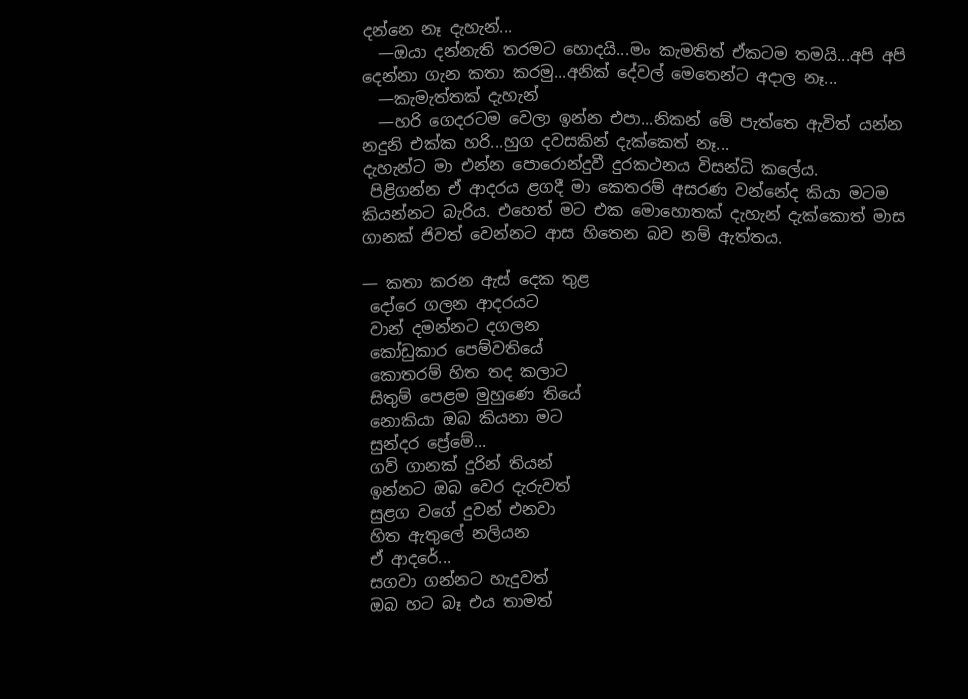දන්නෙ නෑ දැහැන්...
  —ඔයා දන්නැති තරමට හොදයි...මං කැමතිත් ඒකටම තමයි...අපි අපි දෙන්නා ගැන කතා කරමු...අනික් දේවල් මෙතෙන්ට අදාල නෑ...
  —කැමැත්තක් දැහැන්
  —හරි ගෙදරටම වෙලා ඉන්න එපා...නිකන් මේ පැත්තෙ ඇවිත් යන්න නදුනි එක්ක හරි...හුග දවසකින් දැක්කෙත් නෑ...
දැහැන්ට මා එන්න පොරොන්දුවී දුරකථනය විසන්ධි කලේය.
 පිළිගන්න ඒ ආදරය ළගදී මා කෙතරම් අසරණ වන්නේද කියා මටම කියන්නට බැරිය. එහෙත් මට එක මොහොතක් දැහැන් දැක්කොත් මාස ගානක් ජිවත් වෙන්නට ආස හිතෙන බව නම් ඇත්තය.

— කතා කරන ඇස් දෙක තුළ
 දෝරෙ ගලන ආදරයට
 වාන් දමන්නට දගලන
 කෝඩුකාර පෙම්වතියේ
 කොතරම් හිත තද කලාට
 සිතුම් පෙළම මුහුණෙ තියේ
 නොකියා ඔබ කියනා මට
 සුන්දර ප්‍රේමේ...
 ගව් ගානක් දුරින් තියන්
 ඉන්නට ඔබ වෙර දැරුවත්
 සුළග වගේ දුවන් එනවා
 හිත ඇතුලේ නලියන
 ඒ ආදරේ...
 සගවා ගන්නට හැදුවත්
 ඔබ හට බෑ එය තාමත්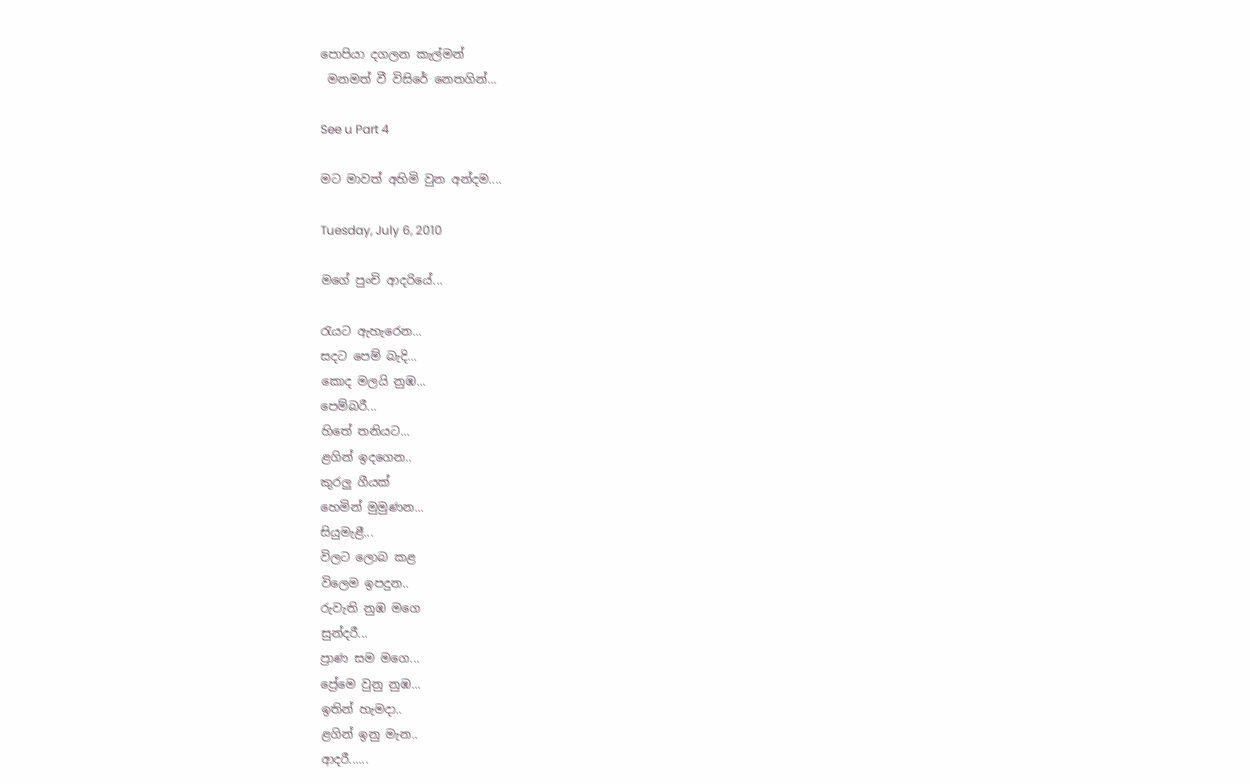පොපියා දගලන කැල්මන්
 මනමත් වී විසිරේ නෙතගින්...

See u Part 4

මට මාවත් අහිමි වුන අන්දම....

Tuesday, July 6, 2010

මගේ පුංචි ආදරියේ...

රැයට ඇහැරෙන...
සදට පෙම් බැදි...
කොද මලයි නුඹ...
පෙම්බරී...
හිතේ තනියට...
ළගින් ඉදගෙන..
කුරලු ගීයක්
හෙමින් මුමුණන...
සියුමැළී...
විලට ලොබ කළ
විලෙම ඉපදුන..
රුවැති නුඹ මගෙ
සුන්දරී...
ප්‍රාණ සම මගෙ...
ප්‍රේමෙ වුනු නුඹ...
ඉතින් හැමදා..
ළගින් ඉනු මැන..
ආදරී......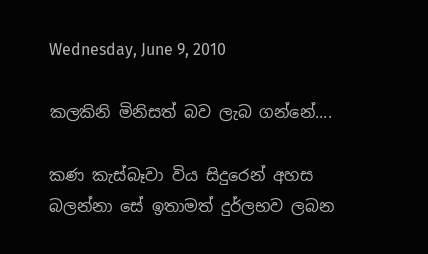Wednesday, June 9, 2010

කලකිනි මිනිසත් බව ලැබ ගන්නේ....

කණ කැස්බෑවා විය සිදුරෙන් අහස බලන්නා සේ ඉතාමත් දුර්ලභව ලබන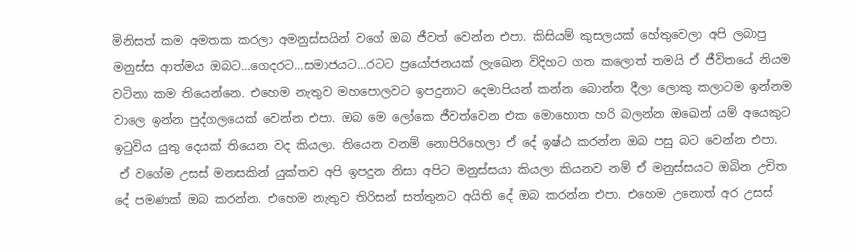මිනිසත් කම අමතක කරලා අමනුස්සයින් වගේ ඔබ ජීවත් වෙන්න එපා. කිසියම් කුසලයක් හේතුවෙලා අපි ලබාපු මනුස්ස ආත්මය ඔබට...ගෙදරට...සමාජයට...රටට ප්‍රයෝජනයක් ලැඛෙන විදිහට ගත කලොත් තමයි ඒ ජීවිතයේ නියම වටිනා කම තියෙන්නෙ. එහෙම නැතුව මහපොලවට ඉපදුනාට දෙමාපියන් කන්න බොන්න දීලා ලොකු කලාටම ඉන්නම වාලෙ ඉන්න පුද්ගලයෙක් වෙන්න එපා. ඔබ මෙ ලෝකෙ ජීවත්වෙන එක මොහොත හරි බලන්න ඔඛෙන් යම් අයෙකුට ඉටුවිය යුතු දෙයක් තියෙන වද කියලා. තියෙන වනම් නොපිරිහෙලා ඒ දේ ඉෂ්ඨ කරන්න ඔබ පසු බට වෙන්න එපා.
 ඒ වගේම උසස් මනසකින් යුක්තව අපි ඉපදුන නිසා අපිට මනුස්සයා කියලා කියනව නම් ඒ මනුස්සයට ඔබින උචිත දේ පමණක් ඔබ කරන්න. එහෙම නැතුව තිරිසන් සත්තුනට අයිති දේ ඔබ කරන්න එපා. එහෙම උනොත් අර උසස්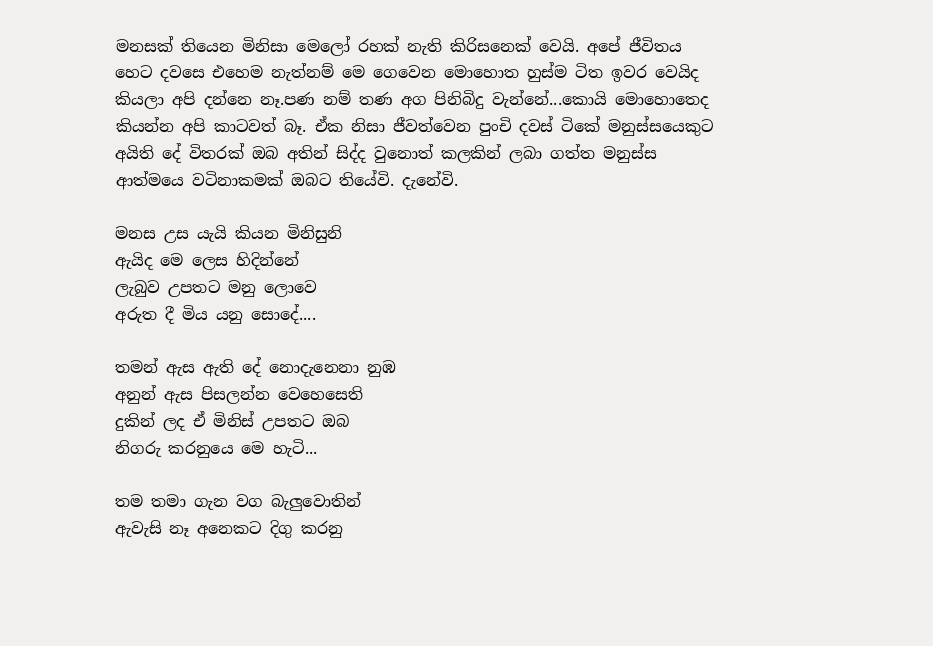මනසක් තියෙන මිනිසා මෙලෝ රහක් නැති කිරිසනෙක් වෙයි. අපේ ජීවිතය හෙට දවසෙ එහෙම නැත්නම් මෙ ගෙවෙන මොහොත හුස්ම ටිත ඉවර වෙයිද කියලා අපි දන්නෙ නෑ.පණ නම් තණ අග පිනිබිදු වැන්නේ...කොයි මොහොතෙද කියන්න අපි කාටවත් බෑ. ඒක නිසා ජීවත්වෙන පුංචි දවස් ටිකේ මනුස්සයෙකුට අයිති දේ විතරක් ඔබ අතින් සිද්ද වුනොත් කලකින් ලබා ගත්ත මනුස්ස ආත්මයෙ වටිනාකමක් ඔබට තියේවි. දැනේවි.

මනස උස යැයි කියන මිනිසුනි
ඇයිද මෙ ලෙස හිදින්නේ
ලැබුව උපතට මනු ලොවෙ
අරුත දී මිය යනු සොදේ....

තමන් ඇස ඇති දේ නොදැනෙනා නුඹ
අනුන් ඇස පිසලන්න වෙහෙසෙති
දුකින් ලද ඒ මිනිස් උපතට ඔබ
නිගරු කරනුයෙ මෙ හැටි...

තම තමා ගැන වග බැලුවොතින්
ඇවැසි නෑ අනෙකට දිගු කරනු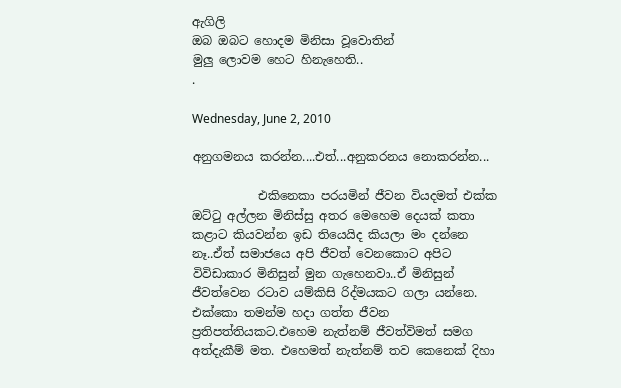ඇගිලි
ඔබ ඔබට හොදම මිනිසා වූවොතින්
මුලු ලොවම හෙට හිනැහෙති..
.

Wednesday, June 2, 2010

අනුගමනය කරන්න....එත්...අනුකරනය නොකරන්න...

           එකිනෙකා පරයමින් ජීවන වියදමත් එක්ක ඔට්ටු අල්ලන මිනිස්සු අතර මෙහෙම දෙයක් කතා කළාට කියවන්න ඉඩ තියෙයිද කියලා මං දන්නෙ නෑ..ඒත් සමාජයෙ අපි ජීවත් වෙනකොට අපිට විවිඩාකාර මිනිසුන් මුන ගැහෙනවා..ඒ මිනිසුන් ජීවත්වෙන රටාව යම්කිසි රිද්මයකට ගලා යන්නෙ. එක්කො තමන්ම හදා ගත්ත ජීවන ප්‍රතිපත්තියකට.එහෙම නැත්නම් ජීවත්විමත් සමග අත්දැකීම් මත. එහෙමත් නැත්නම් තව කෙනෙක් දිහා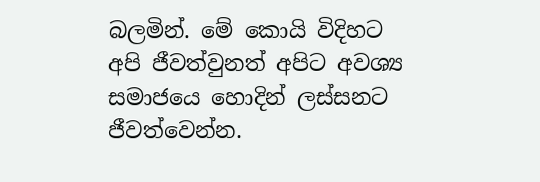බලමින්. මේ කොයි විදිහට අපි ජීවත්වුනත් අපිට අවශ්‍ය සමාජයෙ හොදින් ලස්සනට ජීවත්වෙන්න.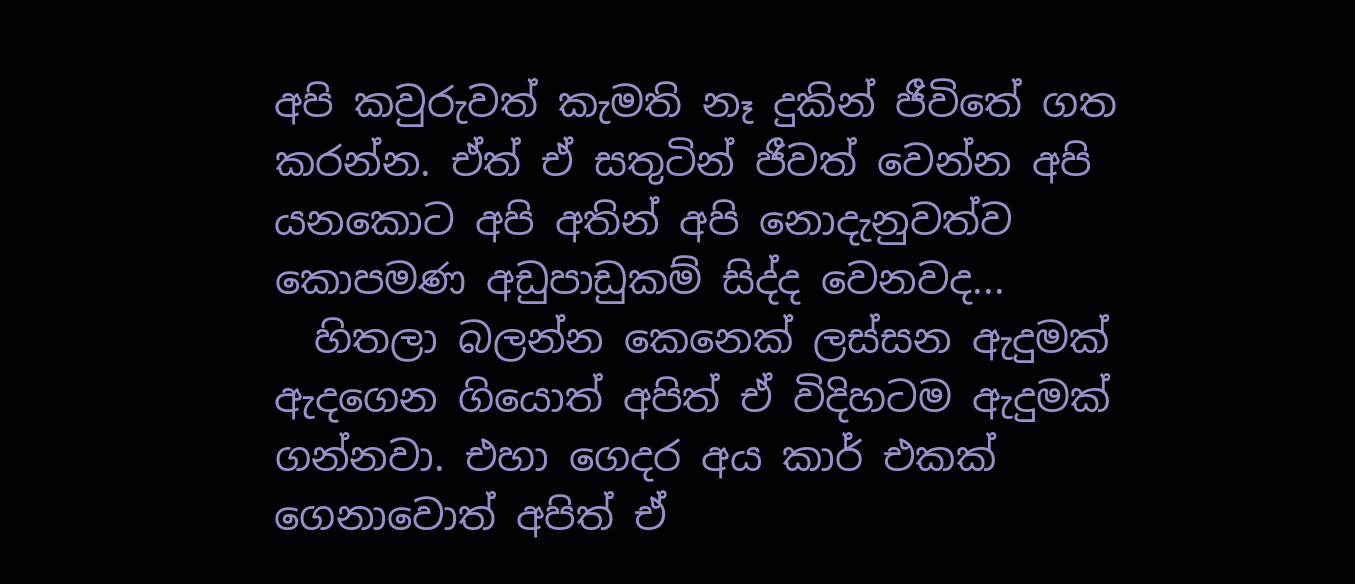අපි කවුරුවත් කැමති නෑ දුකින් ජීවිතේ ගත කරන්න. ඒත් ඒ සතුටින් ජීවත් වෙන්න අපි යනකොට අපි අතින් අපි නොදැනුවත්ව කොපමණ අඩුපාඩුකම් සිද්ද වෙනවද...
  හිතලා බලන්න කෙනෙක් ලස්සන ඇදුමක් ඇදගෙන ගියොත් අපිත් ඒ විදිහටම ඇදුමක් ගන්නවා. එහා ගෙදර අය කාර් එකක් ගෙනාවොත් අපිත් ඒ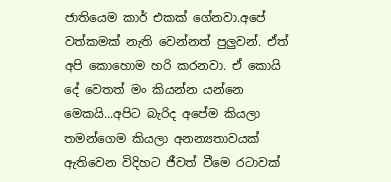ජාතියෙම කාර් එකක් ගේනවා.අපේ වත්කමක් නැති වෙන්නත් පුලුවන්. ඒත් අපි කොහොම හරි කරනවා. ඒ කොයි දේ වෙතත් මං කියන්න යන්නෙ මෙකයි...අපිට බැරිද අපේම කියලා තමන්ගෙම කියලා අනන්‍යතාවයක් ඇතිවෙන විදිහට ජීවත් වීමෙ රටාවක්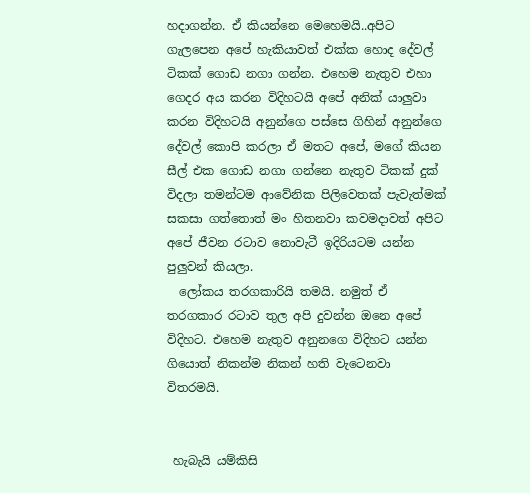හදාගන්න. ඒ කියන්නෙ මෙහෙමයි..අපිට ගැලපෙන අපේ හැකියාවත් එක්ක හොද දේවල් ටිකක් ගොඩ නගා ගන්න. එහෙම නැතුව එහා ගෙදර අය කරන විදිහටයි අපේ අනික් යාලුවා කරන විදිහටයි අනුන්ගෙ පස්සෙ ගිහින් අනුන්ගෙ දේවල් කොපි කරලා ඒ මතට අපේ, මගේ කියන සීල් එක ගොඩ නගා ගන්නෙ නැතුව ටිකක් දුක් විදලා තමන්ටම ආවේනික පිලිවෙතක් පැවැත්මක් සකසා ගත්තොත් මං හිතනවා කවමදාවත් අපිට අපේ ජීවන රටාව නොවැටී ඉදිරියටම යන්න පුලුවන් කියලා.
  ලෝකය තරගකාරියි තමයි. නමුත් ඒ තරගකාර රටාව තුල අපි දුවන්න ඔනෙ අපේ විදිහට. එහෙම නැතුව අනුනගෙ විදිහට යන්න ගියොත් නිකන්ම නිකන් හති වැටෙනවා විතරමයි.


 හැබැයි යම්කිසි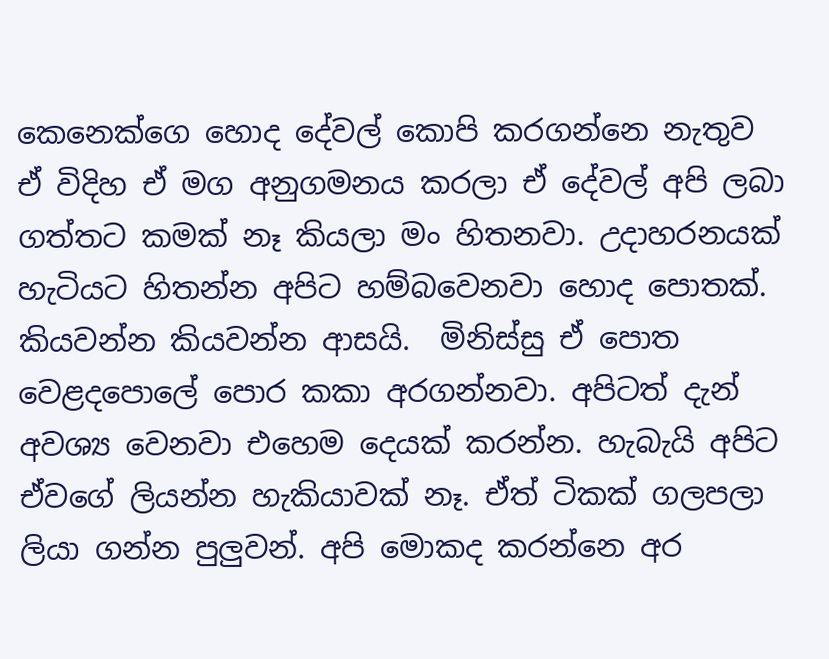කෙනෙක්ගෙ හොද දේවල් කොපි කරගන්නෙ නැතුව ඒ විදිහ ඒ මග අනුගමනය කරලා ඒ දේවල් අපි ලබා ගත්තට කමක් නෑ කියලා මං හිතනවා. උදාහරනයක් හැටියට හිතන්න අපිට හම්බවෙනවා හොද පොතක්. කියවන්න කියවන්න ආසයි.  මිනිස්සු ඒ පොත වෙළදපොලේ පොර කකා අරගන්නවා. අපිටත් දැන් අවශ්‍ය වෙනවා එහෙම දෙයක් කරන්න. හැබැයි අපිට ඒවගේ ලියන්න හැකියාවක් නෑ. ඒත් ටිකක් ගලපලා ලියා ගන්න පුලුවන්. අපි මොකද කරන්නෙ අර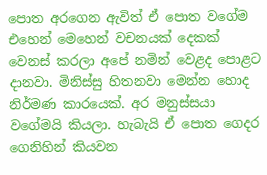පොත අරගෙන ඇවිත් ඒ පොත වගේම එහෙන් මෙහෙන් වචනයක් දෙකක් වෙනස් කරලා අපේ නමින් වෙළද පොළට දානවා. මිනිස්සු හිතනවා මෙන්න හොද නිර්මණ කාරයෙක්. අර මනුස්සයා වගේමයි කියලා. හැබැයි ඒ පොත ගෙදර ගෙනිහින් කියවන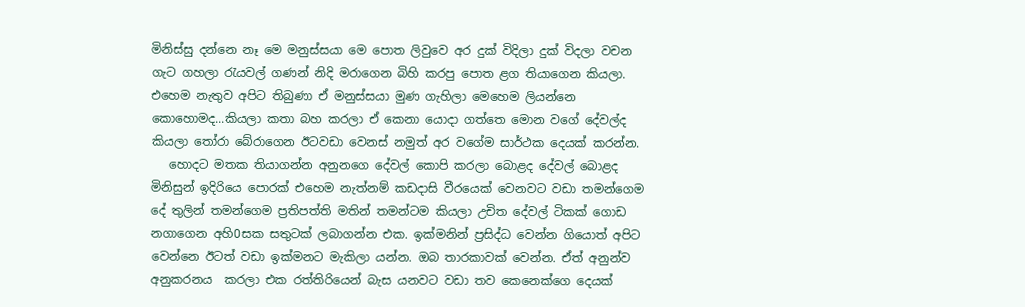මිනිස්සු දන්නෙ නෑ මෙ මනුස්සයා මෙ පොත ලිවුවෙ අර දුක් විදිලා දුක් විදලා වචන ගැට ගහලා රැයවල් ගණන් නිදි මරාගෙන බිහි කරපු පොත ළග තියාගෙන කියලා.
එහෙම නැතුව අපිට තිබුණා ඒ මනුස්සයා මුණ ගැහිලා මෙහෙම ලියන්නෙ කොහොමද...කියලා කතා බහ කරලා ඒ කෙනා යොදා ගත්තෙ මොන වගේ දේවල්ද කියලා තෝරා බේරාගෙන ඊටවඩා වෙනස් නමුත් අර වගේම සාර්ථක දෙයක් කරන්න.
   හොදට මතක තියාගන්න අනුනගෙ දේවල් කොපි කරලා බොළද දේවල් බොළද මිනිසුන් ඉදිරියෙ පොරක් එහෙම නැත්නම් කඩදාසි වීරයෙක් වෙනවට වඩා තමන්ගෙම දේ තුලින් තමන්ගෙම ප්‍රතිපත්ති මතින් තමන්ටම කියලා උචිත දේවල් ටිකක් ගොඩ නගාගෙන අහි0සක සතුටක් ලබාගන්න එක. ඉක්මනින් ප්‍රසිද්ධ වෙන්න ගියොත් අපිට වෙන්නෙ ඊටත් වඩා ඉක්මනට මැකිලා යන්න. ඔබ තාරකාවක් වෙන්න. ඒත් අනුන්ව අනුකරනය  කරලා එක රත්තිරියෙන් බැස යනවට වඩා තව කෙනෙක්ගෙ දෙයක්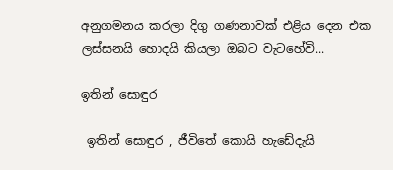අනුගමනය කරලා දිගු ගණනාවක් එළිය දෙන එක ලස්සනයි හොදයි කියලා ඔබට වැටහේවි...

ඉතින් සොඳුර

 ඉතින් සොඳුර , ජීවිතේ කොයි හැඩේදැයි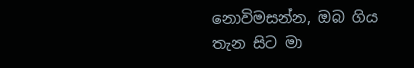නොවිමසන්න, ඔබ ගිය තැන සිට මා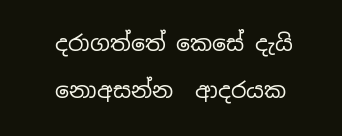දරාගත්තේ කෙසේ දැයි නොඅසන්න  ආදරයක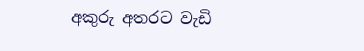අකුරු අතරට වැඩි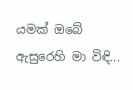යමක් ඔබේ ඇසුරෙහි මා විඳි...